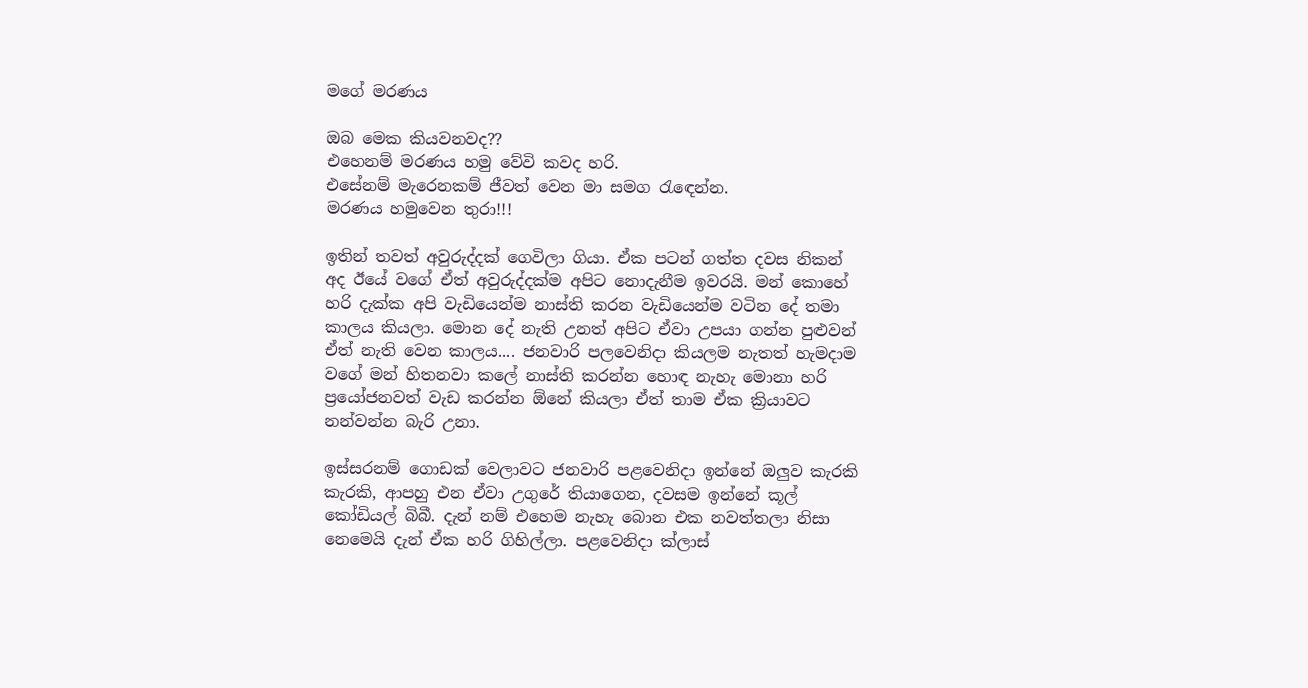මගේ මරණය

ඔබ මෙක කියවනවද??
එහෙනම් මරණය හමු වේවි කවද හරි.
එසේනම් මැරෙනකම් ජීවත් වෙන මා සමග රැඳෙන්න.
මරණය හමුවෙන තුරා!!!

ඉතින් තවත් අවුරුද්දක් ගෙවිලා ගියා. ඒක පටන් ගත්ත දවස නිකන් අද ඊයේ වගේ ඒත් අවුරුද්දක්ම අපිට නොදැනීම ඉවරයි. මන් කොහේ හරි දැක්ක අපි වැඩියෙන්ම නාස්ති කරන වැඩියෙන්ම වටින දේ තමා කාලය කියලා. මොන දේ නැති උනත් අපිට ඒවා උපයා ගන්න පුළුවන් ඒත් නැති වෙන කාලය.... ජනවාරි පලවෙනිදා කියලම නැතත් හැමදාම වගේ මන් හිතනවා කලේ නාස්ති කරන්න හොඳ නැහැ මොනා හරි ප්‍රයෝජනවත් වැඩ කරන්න ඕනේ කියලා ඒත් තාම ඒක ක්‍රියාවට නන්වන්න බැරි උනා.

ඉස්සරනම් ගොඩක් වෙලාවට ජනවාරි පළවෙනිදා ඉන්නේ ඔලුව කැරකි කැරකි, ආපහු එන ඒවා උගුරේ තියාගෙන, දවසම ඉන්නේ කූල් කෝඩියල් බිබී. දැන් නම් එහෙම නැහැ බොන එක නවත්තලා නිසා නෙමෙයි දැන් ඒක හරි ගිහිල්ලා. පළවෙනිදා ක්ලාස්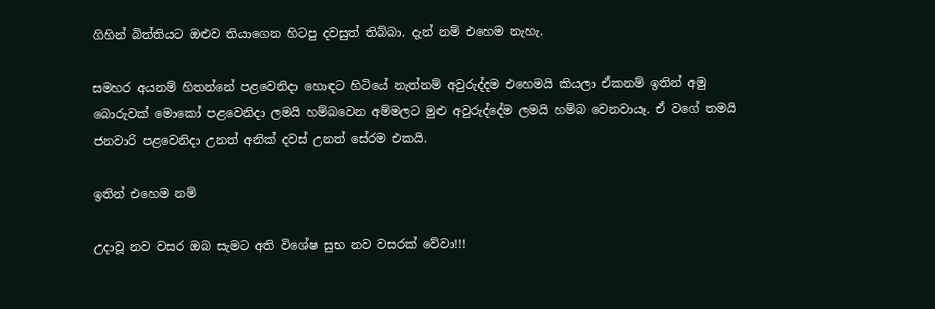ගිහින් බිත්තියට ඔළුව තියාගෙන හිටපු දවසුත් තිබ්බා. දැන් නම් එහෙම නැහැ.

සමහර අයනම් හිතන්නේ පළවෙනිදා හොඳට හිටියේ නැත්නම් අවුරුද්දම එහෙමයි කියලා ඒකනම් ඉතින් අමු බොරුවක් මොකෝ පළවෙනිදා ලමයි හම්බවෙන අම්මලට මුළු අවුරුද්දේම ලමයි හම්බ වෙනවායෑ. ඒ වගේ තමයි ජනවාරි පළවෙනිදා උනත් අනික් දවස් උනත් සේරම එකයි.

ඉතින් එහෙම නම්

උදාවූ නව වසර ඔබ සැමට අති විශේෂ සුභ නව වසරක් වේවා!!!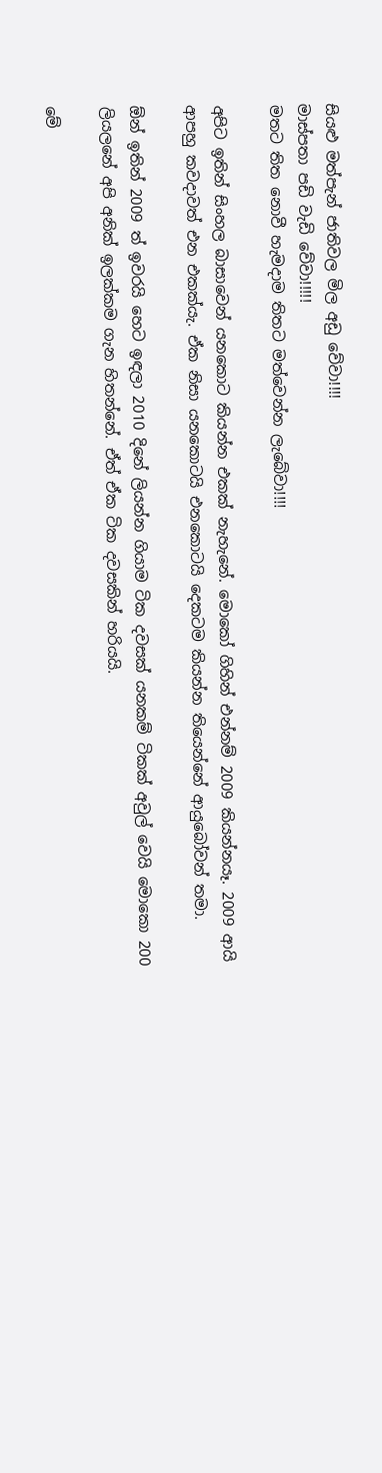සියළු මත්පැන් ජාතිවල මිල අඩු වේවා!!!!
මාස්පතා පඩි වැඩි වේවා!!!!!
මතට තිත නොවී හැමදාම තිතට මත්වෙන්න ලැබේවා!!!!

අපිට ඉතින් සිංහල බාසාවෙන් යනකොට කියන්න එකක් නැහැනේ. මොකෝ ගිහින් එන්නම් 2009 කියන්නයෑ. 2009 ආයි ආපහු කවදාවත් එන එකක්යැ. ඒක නිසා යනකොටයි එනකොටයි දෙකටම කියන්න තියෙන්නේ ආයුබෝවන් තමා.

ඕන් ඉතින් 2009 ත් ඉවරයි හෙට ඉඳලා 2010 දිනේ ලියන්න ගියාම ටික දවසක් යනකම් ටිකක් අවුල් වෙයි මොකො 200 ලියලනේ අපි අනික් ඉලක්කම ගැන හිතන්නේ. ඒත් ඒක ටික දවසකින් හරියයි.

මේ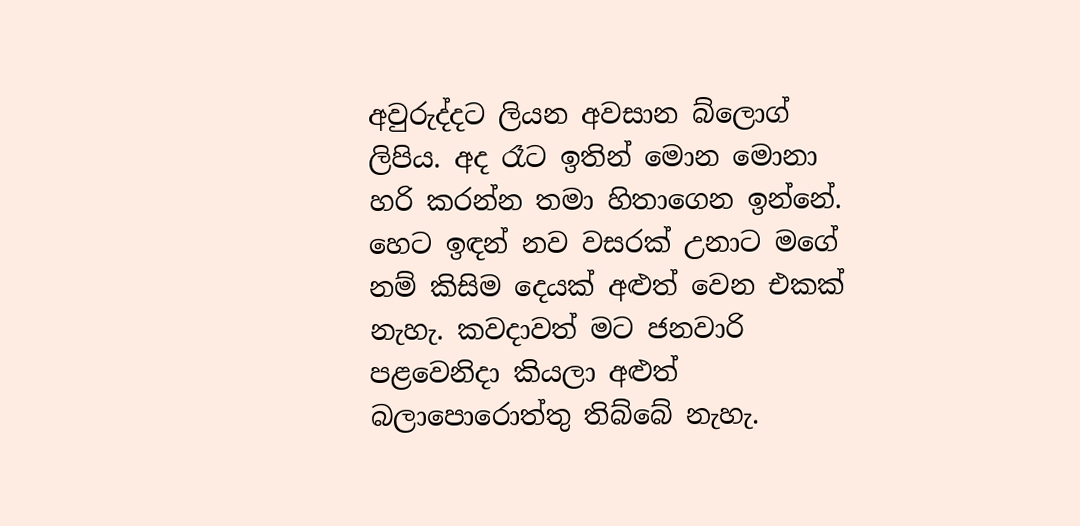අවුරුද්දට ලියන අවසාන බ්ලොග් ලිපිය. අද රෑට ඉතින් මොන මොනා හරි කරන්න තමා හිතාගෙන ඉන්නේ. හෙට ඉඳන් නව වසරක් උනාට මගේ නම් කිසිම දෙයක් අළුත් වෙන එකක් නැහැ. කවදාවත් මට ජනවාරි පළවෙනිදා කියලා අළුත් බලාපොරොත්තු තිබ්බේ නැහැ.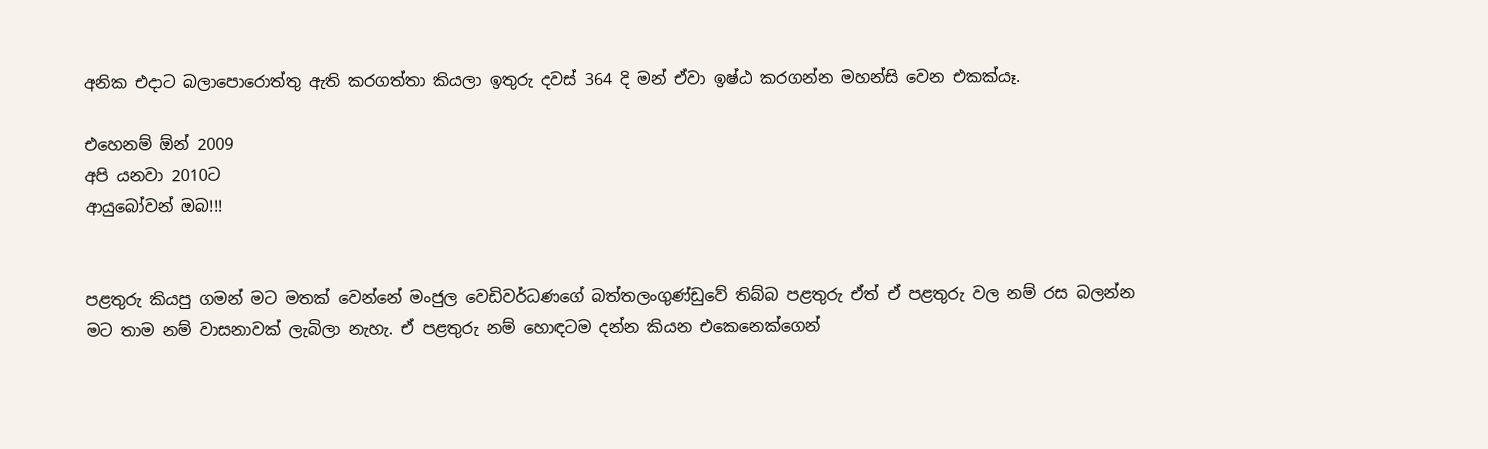අනික එදාට බලාපොරොත්තු ඇති කරගත්තා කියලා ඉතුරු දවස් 364 දි මන් ඒවා ඉෂ්ඨ කරගන්න මහන්සි වෙන එකක්යෑ.

එහෙනම් ඕන් 2009
අපි යනවා 2010ට
ආයුබෝවන් ඔබ!!!


පළතුරු කියපු ගමන් මට මතක් වෙන්නේ මංජුල වෙඩිවර්ධණගේ බත්තලංගුණ්ඩුවේ තිබ්බ පළතුරු ඒත් ඒ පළතුරු වල නම් රස බලන්න මට තාම නම් වාසනාවක් ලැබිලා නැහැ. ඒ පළතුරු නම් හොඳටම දන්න කියන එකෙනෙක්ගෙන්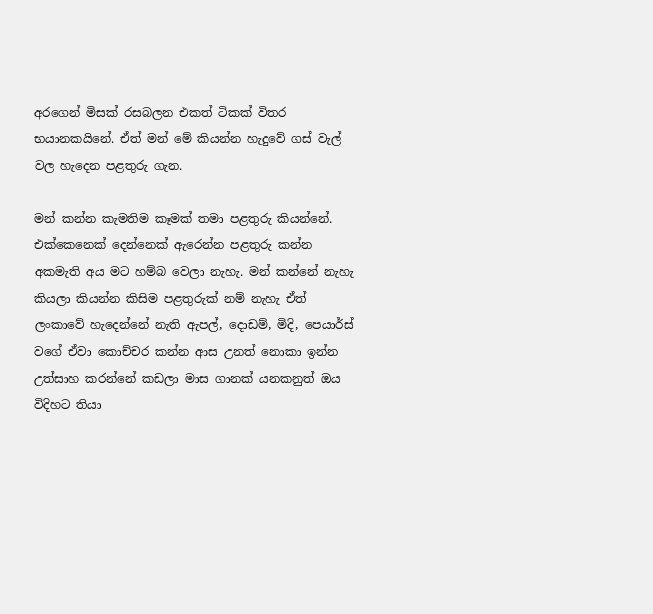අරගෙන් මිසක් රසබලන එකත් ටිකක් විතර භයානකයිනේ. ඒත් මන් මේ කියන්න හැදුවේ ගස් වැල් වල හැදෙන පළතුරු ගැන.

මන් කන්න කැමතිම කෑමක් තමා පළතුරු කියන්නේ. එක්කෙනෙක් දෙන්නෙක් ඇරෙන්න පළතුරු කන්න අකමැති අය මට හම්බ වෙලා නැහැ. මන් කන්නේ නැහැ කියලා කියන්න කිසිම පළතුරුක් නම් නැහැ ඒත් ලංකාවේ හැදෙන්නේ නැති ඇපල්, දොඩම්, මිදි, පෙයාර්ස් වගේ ඒවා කොච්චර කන්න ආස උනත් නොකා ඉන්න උත්සාහ කරන්නේ කඩලා මාස ගානක් යනකනුත් ඔය විදිහට තියා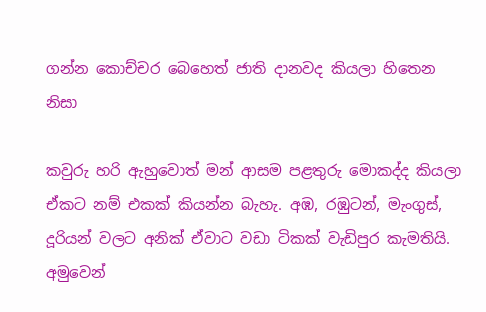ගන්න කොච්චර බෙහෙත් ජාති දානවද කියලා හිතෙන නිසා

කවුරු හරි ඇහුවොත් මන් ආසම පළතුරු මොකද්ද කියලා ඒකට නම් එකක් කියන්න බැහැ. අඹ, රඹුටන්, මැංගුස්, දූරියන් වලට අනික් ඒවාට වඩා ටිකක් වැඩිපුර කැමතියි. අමුවෙන්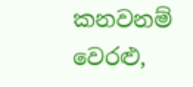කනවනම් වෙරළු,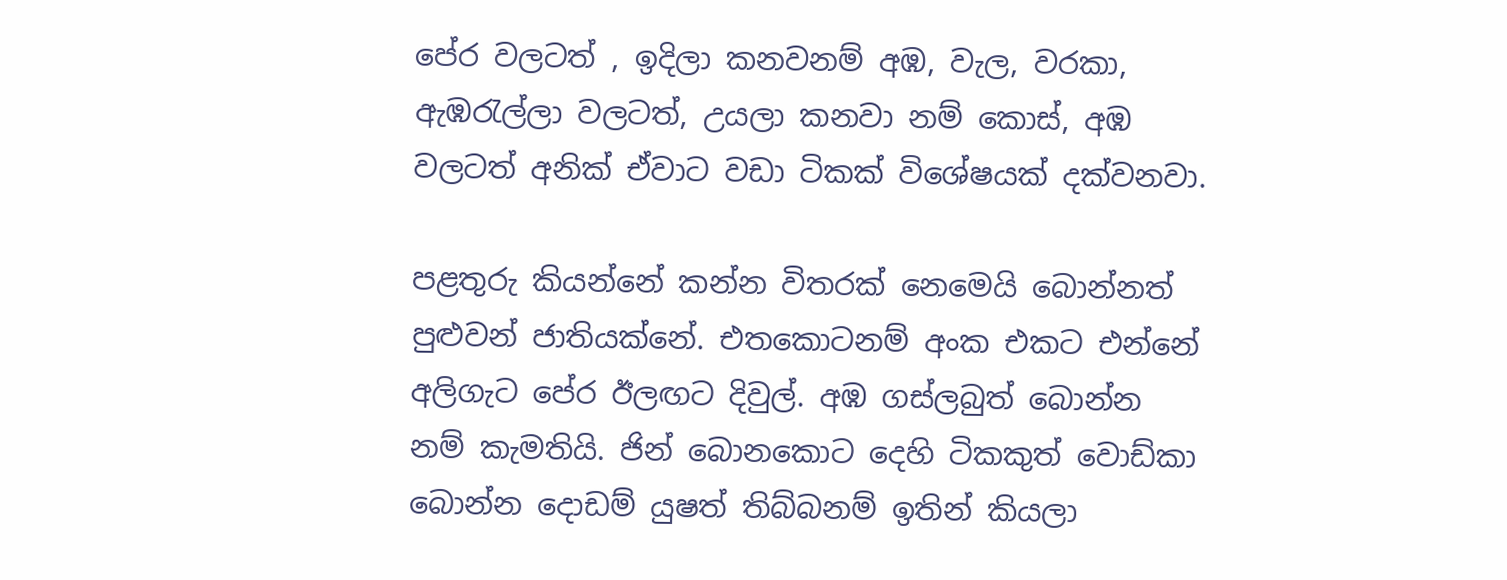පේර වලටත් , ඉදිලා කනවනම් අඹ, වැල, වරකා, ඇඹරැල්ලා වලටත්, උයලා කනවා නම් කොස්, අඹ වලටත් අනික් ඒවාට වඩා ටිකක් විශේෂයක් දක්වනවා.

පළතුරු කියන්නේ කන්න විතරක් නෙමෙයි බොන්නත් පුළුවන් ජාතියක්නේ. එතකොටනම් අංක එකට එන්නේ අලිගැට පේර ඊලඟට දිවුල්. අඹ ගස්ලබුත් බොන්න නම් කැමතියි. ජින් බොනකොට දෙහි ටිකකුත් වොඩ්කා බොන්න දොඩම් යුෂත් තිබ්බනම් ඉතින් කියලා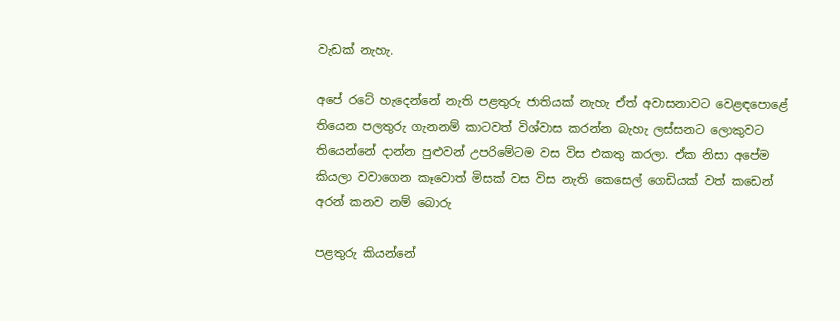වැඩක් නැහැ.

අපේ රටේ හැදෙන්නේ නැති පළතුරු ජාතියක් නැහැ ඒත් අවාසනාවට වෙළඳපොළේ තියෙන පලතුරු ගැනනම් කාටවත් විශ්වාස කරන්න බැහැ ලස්සනට ලොකුවට තියෙන්නේ දාන්න පුළුවන් උපරිමේටම වස විස එකතු කරලා. ඒක නිසා අපේම කියලා වවාගෙන කෑවොත් මිසක් වස විස නැති කෙසෙල් ගෙඩියක් වත් කඩෙන් අරන් කනව නම් බොරු

පළතුරු කියන්නේ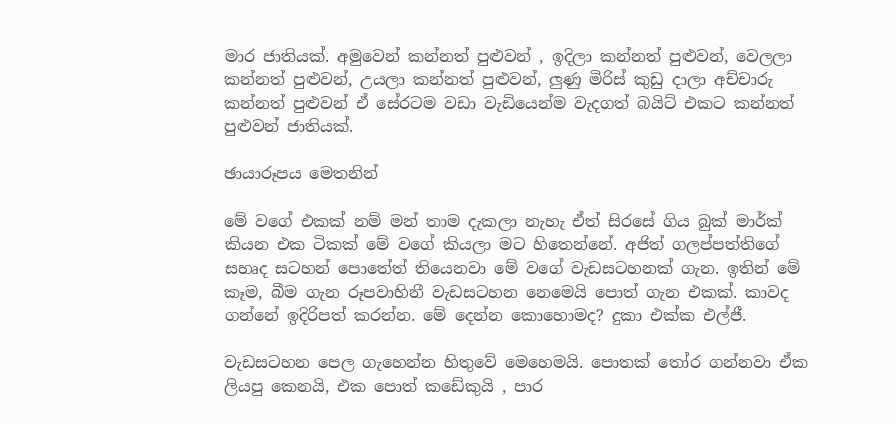මාර ජාතියක්. අමුවෙන් කන්නත් පුළුවන් , ඉදිලා කන්නත් පුළුවන්, වෙලලා කන්නත් පුළුවන්, උයලා කන්නත් පුළුවන්, ලුණු මිරිස් කුඩු දාලා අච්චාරු කන්නත් පුළුවන් ඒ සේරටම වඩා වැඩියෙන්ම වැදගත් බයිට් එකට කන්නත් පුළුවන් ජාතියක්.

ඡායාරූපය මෙතනින්

මේ වගේ එකක් නම් මන් තාම දැකලා නැහැ ඒත් සිරසේ ගිය බුක් මාර්ක් කියන එක ටිකක් මේ වගේ කියලා මට හිතෙන්නේ. අජිත් ගලප්පත්තිගේ සහෘද සටහන් පොතේත් තියෙනවා මේ වගේ වැඩසටහනක් ගැන. ඉතින් මේ කෑම, බීම ගැන රූපවාහිනී වැඩසටහන නෙමෙයි පොත් ගැන එකක්. කාවද ගන්නේ ඉදිරිපත් කරන්න. මේ දෙන්න කොහොමද? දුකා එක්ක එල්ජී.

වැඩසටහන පෙල ගැහෙන්න හිතුවේ මෙහෙමයි. පොතක් තෝර ගන්නවා ඒක ලියපු කෙනයි, එක පොත් කඩේකුයි , පාර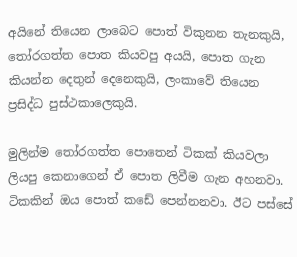අයිනේ තියෙන ලාබෙට පොත් විකුනන තැනකුයි, තෝරගත්ත පොත කියවපු අයයි, පොත ගැන කියන්න දෙතුන් දෙනෙකුයි, ලංකාවේ තියෙන ප්‍රසිද්ධ පුස්ථකාලෙකුයි.

මුලින්ම තෝරගත්ත පොතෙන් ටිකක් කියවලා ලියපු කෙනාගෙන් ඒ පොත ලිවීම ගැන අහනවා. ටිකකින් ඔය පොත් කඩේ පෙන්නනවා. ඊට පස්සේ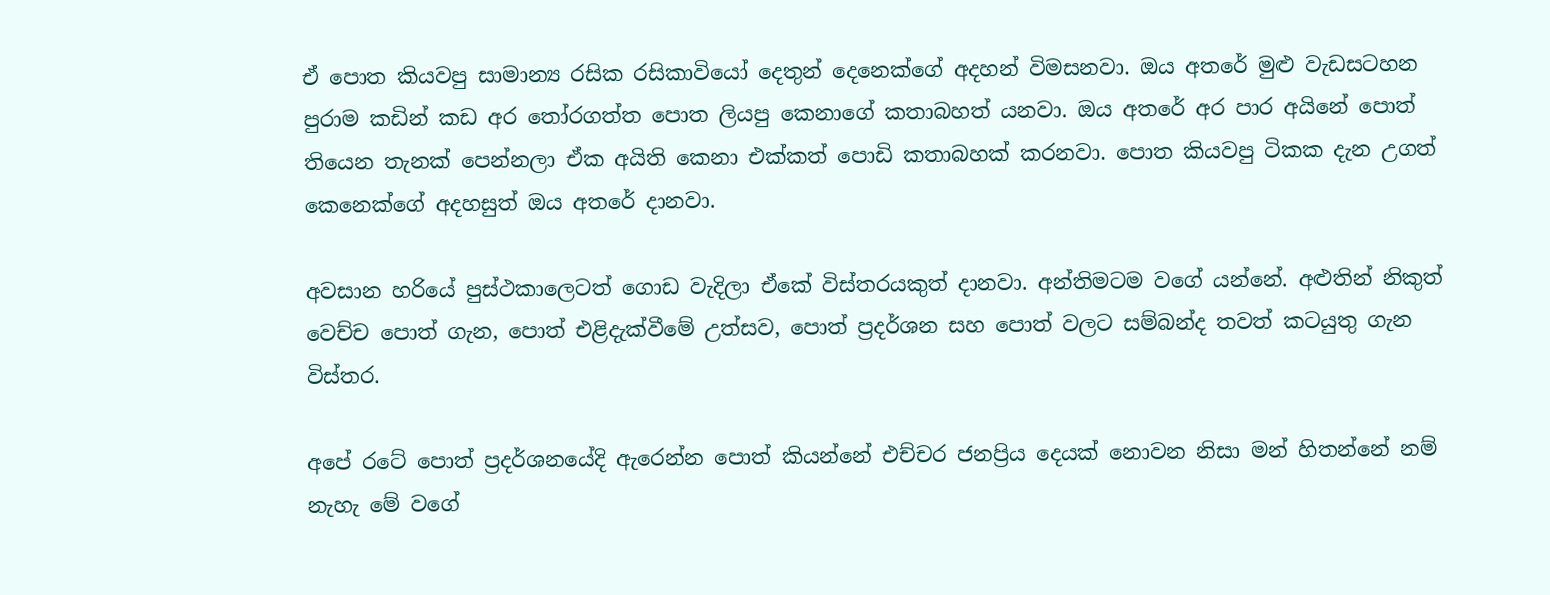ඒ පොත කියවපු සාමාන්‍ය රසික රසිකාවියෝ දෙතුන් දෙනෙක්ගේ අදහන් විමසනවා. ඔය අතරේ මුළු වැඩසටහන පුරාම කඩින් කඩ අර තෝරගත්ත පොත ලියපු කෙනාගේ කතාබහත් යනවා. ඔය අතරේ අර පාර අයිනේ පොත් තියෙන තැනක් පෙන්නලා ඒක අයිති කෙනා එක්කත් පොඩි කතාබහක් කරනවා. පොත කියවපු ටිකක දැන උගත් කෙනෙක්ගේ අදහසුත් ඔය අතරේ දානවා.

අවසාන හරියේ පුස්ථකාලෙටත් ගොඩ වැදිලා ඒකේ විස්තරයකුත් දානවා. අන්තිමටම වගේ යන්නේ. අළුතින් නිකුත් වෙච්ච පොත් ගැන, පොත් එළිදැක්වීමේ උත්සව, පොත් ප්‍රදර්ශන සහ පොත් වලට සම්බන්ද තවත් කටයුතු ගැන විස්තර.

අපේ රටේ පොත් ප්‍රදර්ශනයේදි ඇරෙන්න පොත් කියන්නේ එච්චර ජනප්‍රිය දෙයක් නොවන නිසා මන් හිතන්නේ නම් නැහැ මේ වගේ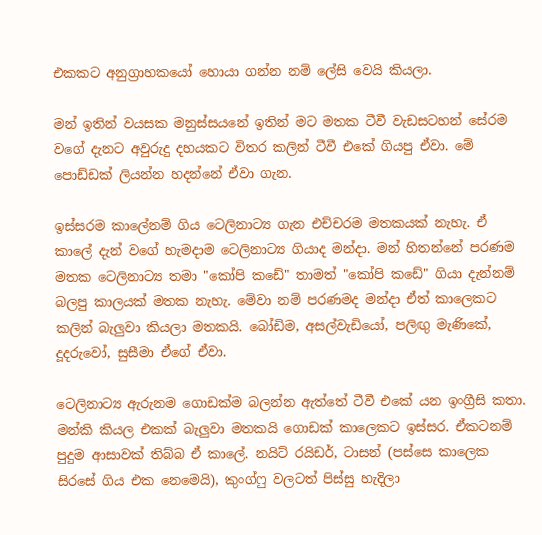එකකට අනුග්‍රාහකයෝ හොයා ගන්න නම් ලේසි වෙයි කියලා.

මන් ඉතින් වයසක මනුස්සයනේ ඉතින් මට මතක ටීවී වැඩසටහන් සේරම වගේ දැනට අවුරුදු දහයකට විතර කලින් ටීවී එකේ ගියපු ඒවා. මේ පොඩ්ඩක් ලියන්න හදන්නේ ඒවා ගැන.

ඉස්සරම කාලේනම් ගිය ටෙලිනාට්‍ය ගැන එච්චරම මතකයක් නැහැ. ඒ කාලේ දැන් වගේ හැමදාම ටෙලිනාට්‍ය ගියාද මන්දා. මන් හිතන්නේ පරණම මතක ටෙලිනාට්‍ය තමා "කෝපි කඩේ" තාමත් "කෝපි කඩේ" ගියා දැන්නම් බලපු කාලයක් මතක නැහැ. මේවා නම් පරණමද මන්දා ඒත් කාලෙකට කලින් බැලුවා කියලා මතකයි. බෝඩිම, අසල්වැඩියෝ, පලිඟු මැණිකේ, දූදරුවෝ, සුසීමා ඒගේ ඒවා.

ටෙලිනාට්‍ය ඇරුනම ගොඩක්ම බලන්න ඇත්තේ ටීවී එකේ යන ඉංග්‍රීසි කතා. මන්කි කියල එකක් බැලුවා මතකයි ගොඩක් කාලෙකට ඉස්සර. ඒකටනම් පුදුම ආසාවක් තිබ්බ ඒ කාලේ. නයිට් රයිඩර්, ටාසන් (පස්සෙ කාලෙක සිරසේ ගිය එක නෙමෙයි), කුංග්ෆු වලටත් පිස්සු හැදිලා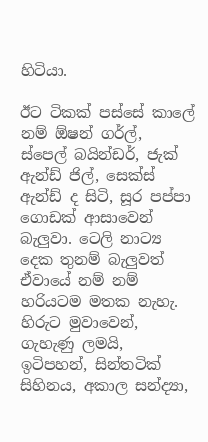හිටියා.

ඊට ටිකක් පස්සේ කාලේ නම් ඕෂන් ගර්ල්, ස්පෙල් බයින්ඩර්, ජැක් ඇන්ඩ් ජිල්, සෙක්ස් ඇන්ඩ් ද සිටි, සූර පප්පා ගොඩක් ආසාවෙන් බැලුවා. ටෙලි නාට්‍ය දෙක තුනම් බැලුවත් ඒවායේ නම් නම් හරියටම මතක නැහැ. හිරුට මුවාවෙන්, ගැහැණු ලමයි, ඉටිපහන්, සින්තටික් සිහිනය, අකාල සන්ද්‍යා,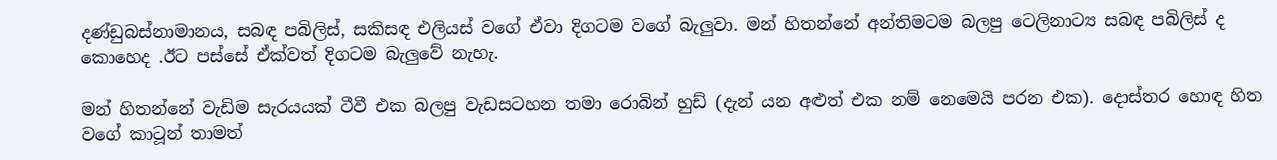දණ්ඩුබස්නාමානය, සබඳ පබිලිස්, සකිසඳ එලියස් වගේ ඒවා දිගටම වගේ බැලුවා. මන් හිතන්නේ අන්තිමටම බලපු ටෙලිනාට්‍ය සබඳ පබිලිස් ද කොහෙද .ඊට පස්සේ ඒක්වත් දිගටම බැලුවේ නැහැ.

මන් හිතන්නේ වැඩිම සැරයයක් ටීවී එක බලපු වැඩසටහන තමා රොබින් හුඩ් (දැන් යන අළුත් එක නම් නෙමෙයි පරන එක). දොස්තර හොඳ හිත වගේ කාටූන් තාමත්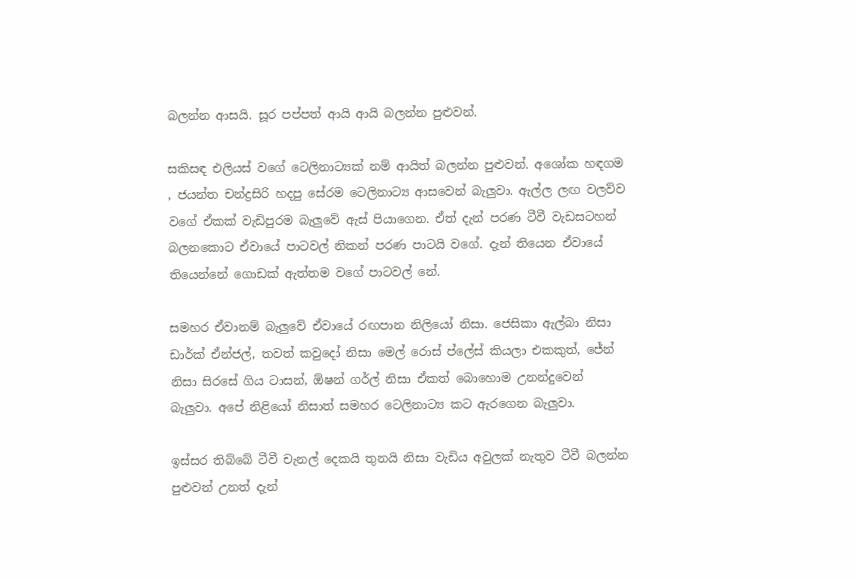බලන්න ආසයි. සූර පප්පත් ආයි ආයි බලන්න පුළුවන්.

සකිසඳ එලියස් වගේ ටෙලිනාට්‍යක් නම් ආයිත් බලන්න පුළුවන්. අශෝක හඳගම , ජයන්ත චන්ද්‍රසිරි හදපු සේරම ටෙලිනාට්‍ය ආසවෙන් බැලුවා. ඇල්ල ලඟ වලව්ව වගේ ඒකක් වැඩිපුරම බැලුවේ ඇස් පියාගෙන. ඒත් දැන් පරණ ටීවී වැඩසටහන් බලනකොට ඒවායේ පාටවල් නිකන් පරණ පාටයි වගේ. දැන් තියෙන ඒවායේ තියෙන්නේ ගොඩක් ඇත්තම වගේ පාටවල් නේ.

සමහර ඒවානම් බැලුවේ ඒවායේ රඟපාන නිලියෝ නිසා. ජෙසිකා ඇල්බා නිසා ඩාර්ක් ඒන්ජල්, තවත් කවුදෝ නිසා මෙල් රොස් ප්ලේස් කියලා එකකුත්, ජේන් නිසා සිරසේ ගිය ටාසන්, ඕෂන් ගර්ල් නිසා ඒකත් බොහොම උනන්දුවෙන් බැලුවා. අපේ නිළියෝ නිසාත් සමහර ටෙලිනාට්‍ය කට ඇරගෙන බැලුවා.

ඉස්සර තිබ්බේ ටීවී චැනල් දෙකයි තුනයි නිසා වැඩිය අවුලක් නැතුව ටීවී බලන්න පුළුවන් උනත් දැන්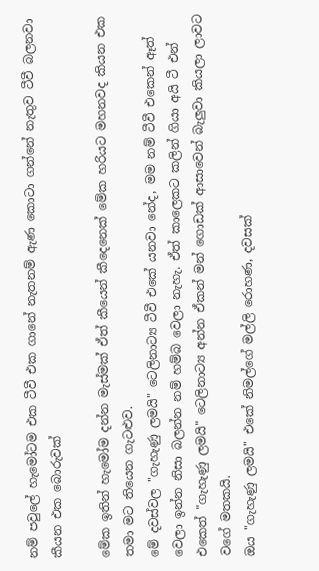නම් පවුලේ හැමෝටම එක ටීවී එක ගානේ නැතනම් ඇණ කොටා ගන්නේ නැතුව ටීවී බලනවා කීයන එක බොරුවක්

මේක ඉතින් හැමෝම දන්න මැස්මක් ඒත් කීයෙන් කීදෙනෙක් මේක හරියට මහනවද කියන එක තමා මට තියෙන ගැටළුව.
මේ දවස්වල "ගැහැණු ලමයි" ටෙලිනාට්‍ය ටීවී එකේ යනවා නේද, මම නම් ටීවී එකෙන් ඈත් වෙලා ඉන්න නිසා බලන්න නම් හම්බ වෙලා නැහැ. ඒත් කාලෙකට කලින් ගියා අයි ටී එන් එකෙත් "ගැහැණු ලමයි" ටෙලිනාට්‍ය අන්න ඒකන් මන් ගොඩක් ආසාවෙන් බැලුවා කියලා ලාවට වගේ මතකයි.
ඔය "ගැහැණු ලමයි" එකේ නිමල්ගේ මල්ලි රොහණ, දවසක්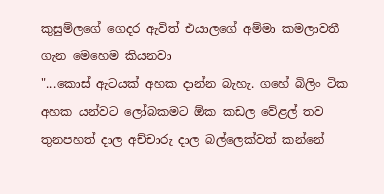කුසුම්ලගේ ගෙදර ඇවිත් එයාලගේ අම්මා කමලාවතී ගැන මෙහෙම කියනවා
"...කොස් ඇටයක් අහක දාන්න බැහැ. ගහේ බිලිං ටික අහක යන්වට ලෝබකමට ඕක කඩල වේළල් තව තුනපහත් දාල අච්චාරු දාල බල්ලෙක්වත් කන්නේ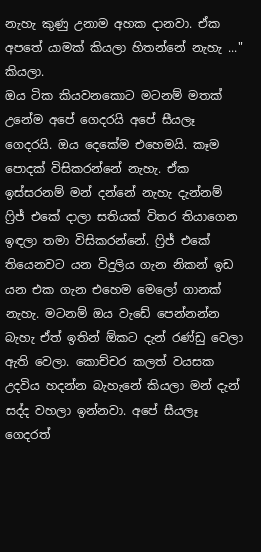නැහැ කුණු උනාම අහක දානවා. ඒක අපතේ යාමක් කියලා හිතන්නේ නැහැ ..." කියලා.
ඔය ටික කියවනකොට මටනම් මතක් උනේම අපේ ගෙදරයි අපේ සීයලෑ ගෙදරයි. ඔය දෙකේම එහෙමයි. කෑම පොදක් විසිකරන්නේ නැහැ. ඒක ඉස්සරනම් මන් දන්නේ නැහැ දැන්නම් ෆ්‍රිජ් එකේ දාලා සතියක් විතර තියාගෙන ඉඳලා තමා විසිකරන්නේ. ෆ්‍රිජ් එකේ තියෙනවට යන විදුලිය ගැන නිකන් ඉඩ යන එක ගැන එහෙම මෙලෝ ගානක් නැහැ. මටනම් ඔය වැඩේ පෙන්නන්න බැහැ ඒත් ඉතින් ඕකට දැන් රණ්ඩු වෙලා ඇති වෙලා. කොච්චර කලත් වයසක උදවිය හදන්න බැහැනේ කියලා මන් දැන් සද්ද වහලා ඉන්නවා. අපේ සීයලෑ ගෙදරත්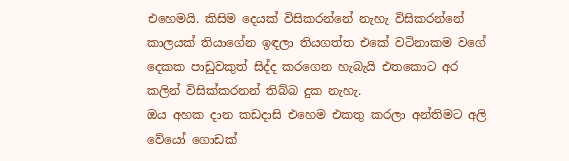එහෙමයි. කිසිම දෙයක් විසිකරන්නේ නැහැ විසිකරන්නේ කාලයක් තියාගේන ඉඳලා තියගත්ත එකේ වටිනාකම වගේ දෙකක පාඩුවකුත් සිද්ද කරගෙන හැබැයි එතකොට අර කලින් විසික්කරනන් තිබ්බ දුක නැහැ.
ඔය අහක දාන කඩදාසි එහෙම එකතු කරලා අන්තිමට අලි වේයෝ ගොඩක්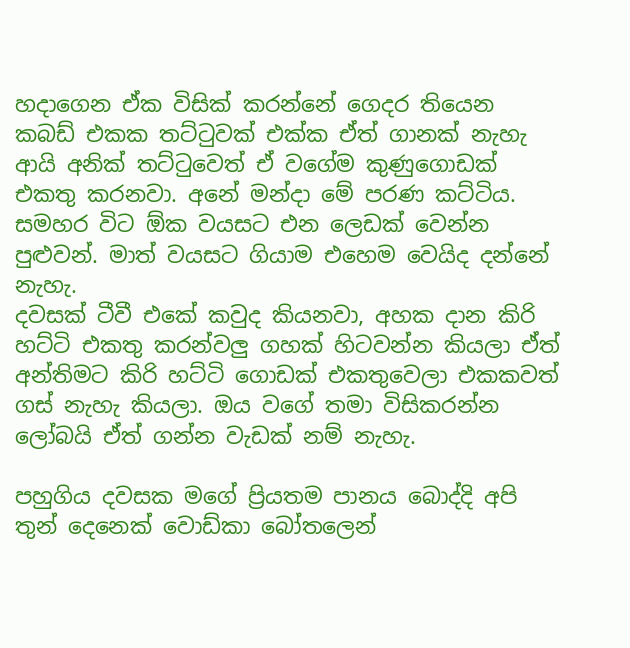හදාගෙන ඒක විසික් කරන්නේ ගෙදර තියෙන කබඩ් එකක තට්ටුවක් එක්ක ඒත් ගානක් නැහැ ආයි අනික් තට්ටුවෙත් ඒ වගේම කුණුගොඩක් එකතු කරනවා. අනේ මන්දා මේ පරණ කට්ටිය. සමහර විට ඕක වයසට එන ලෙඩක් වෙන්න පුළුවන්. මාත් වයසට ගියාම එහෙම වෙයිද දන්නේ නැහැ.
දවසක් ටීවී එකේ කවුද කියනවා, අහක දාන කිරි හට්ටි එකතු කරන්වලු ගහක් හිටවන්න කියලා ඒත් අන්තිමට කිරි හට්ටි ගොඩක් එකතුවෙලා එකකවත් ගස් නැහැ කියලා. ඔය වගේ තමා විසිකරන්න ලෝබයි ඒත් ගන්න වැඩක් නම් නැහැ.

පහුගිය දවසක මගේ ප්‍රියතම පානය බොද්දි අපි තුන් දෙනෙක් වොඩ්කා බෝතලෙන්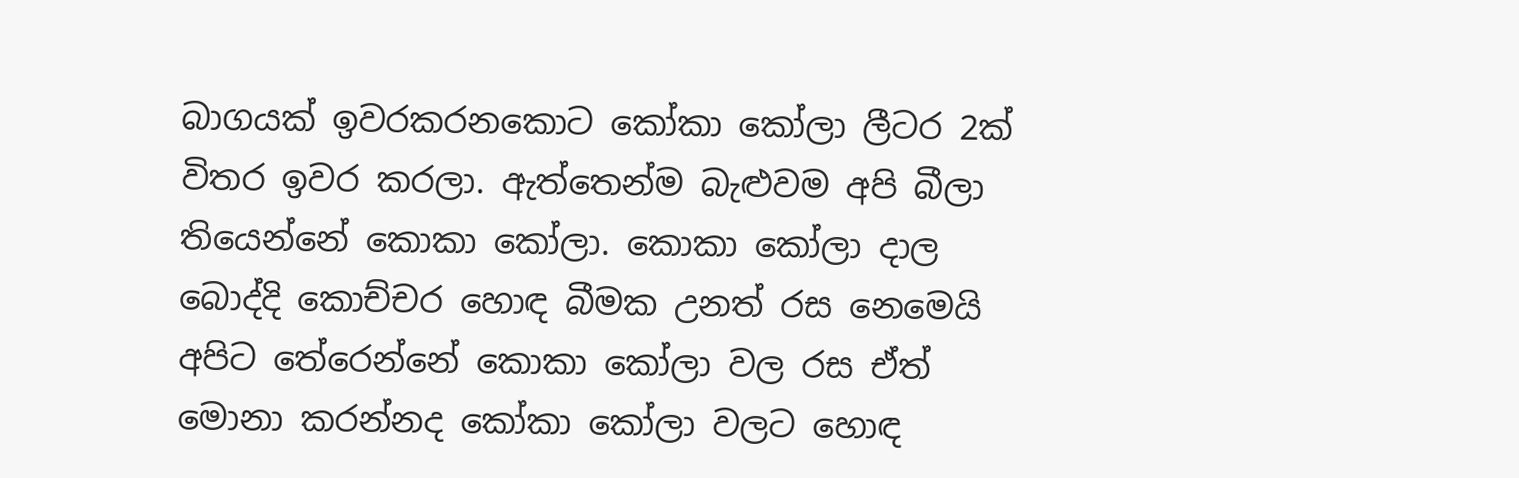බාගයක් ඉවරකරනකොට කෝකා කෝලා ලීටර 2ක් විතර ඉවර කරලා. ඇත්තෙන්ම බැළුවම අපි බීලා තියෙන්නේ කොකා කෝලා. කොකා කෝලා දාල බොද්දි කොච්චර හොඳ බීමක උනත් රස නෙමෙයි අපිට තේරෙන්නේ කොකා කෝලා වල රස ඒත් මොනා කරන්නද කෝකා කෝලා වලට හොඳ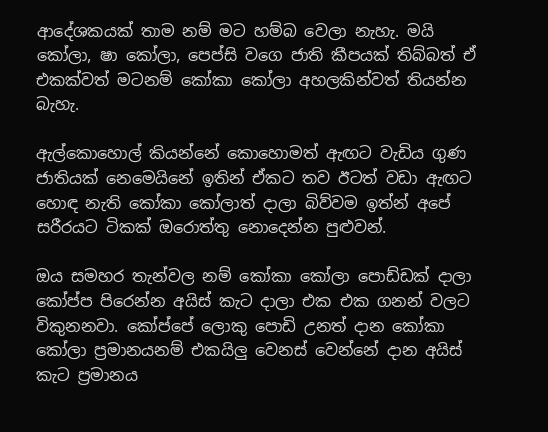ආදේශකයක් තාම නම් මට හම්බ වෙලා නැහැ. මයි කෝලා, ෂා කෝලා, පෙප්සි වගෙ ජාති කීපයක් තිබ්බත් ඒ එකක්වත් මටනම් කෝකා කෝලා අහලකින්වත් තියන්න බැහැ.

ඇල්කොහොල් කියන්නේ කොහොමත් ඇඟට වැඩිය ගුණ ජාතියක් නෙමෙයිනේ ඉතින් ඒකට තව ඊටත් වඩා ඇඟට හොඳ නැති කෝකා කෝලාත් දාලා බිව්වම ඉත්න් අපේ සරීරයට ටිකක් ඔරොත්තු නොදෙන්න පුළුවන්.

ඔය සමහර තැන්වල නම් කෝකා කෝලා පොඩ්ඩක් දාලා කෝප්ප පිරෙන්න අයිස් කැට දාලා එක එක ගනන් වලට විකුනනවා. කෝප්පේ ලොකු පොඩි උනත් දාන කෝකා කෝලා ප්‍රමානයනම් එකයිලු වෙනස් වෙන්නේ දාන අයිස් කැට ප්‍රමානය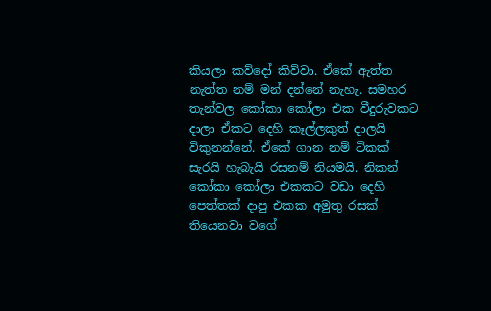කියලා කව්දෝ කිව්වා. ඒකේ ඇත්ත නැත්ත නම් මන් දන්නේ නැහැ. සමහර තැන්වල කෝකා කෝලා එක වීදුරුවකට දාලා ඒකට දෙහි කෑල්ලකුත් දාලයි විකුනන්නේ. ඒකේ ගාන නම් ටිකක් සැරයි හැබැයි රසනම් නියමයි. නිකන් කෝකා කෝලා එකකට වඩා දෙහි පෙත්තක් දාපු එකක අමුතු රසක් තියෙනවා වගේ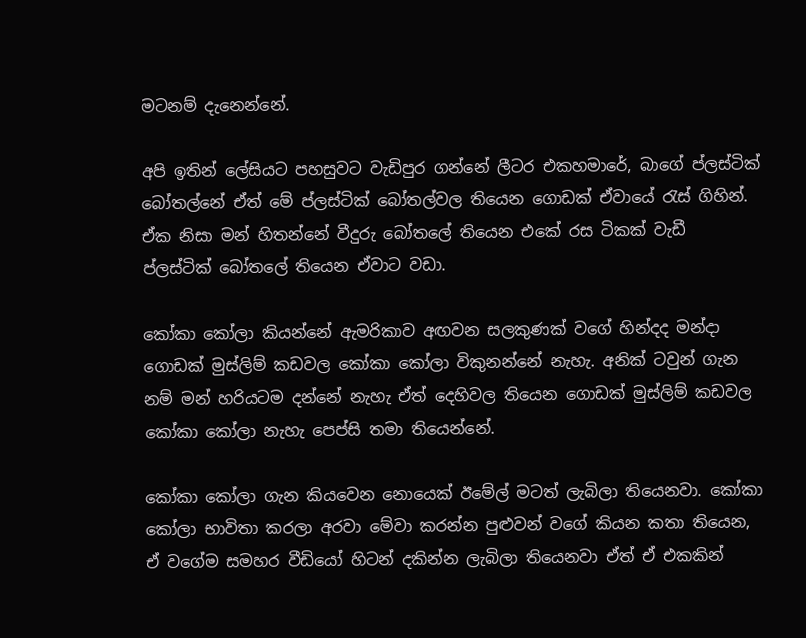මටනම් දැනෙන්නේ.

අපි ඉතින් ලේසියට පහසුවට වැඩිපුර ගන්නේ ලීටර එකහමාරේ, බාගේ ප්ලස්ටික් බෝතල්නේ ඒත් මේ ප්ලස්ටික් බෝතල්වල තියෙන ගොඩක් ඒවායේ රැස් ගිහින්. ඒක නිසා මන් හිතන්නේ වීදුරු බෝතලේ තියෙන එකේ රස ටිකක් වැඩී ප්ලස්ටික් බෝතලේ තියෙන ඒවාට වඩා.

කෝකා කෝලා කියන්නේ ඇමරිකාව අඟවන සලකුණක් වගේ හින්දද මන්දා ගොඩක් මුස්ලිම් කඩවල කෝකා කෝලා විකුනන්නේ නැහැ. අනික් ටවුන් ගැන නම් මන් හරියටම දන්නේ නැහැ ඒත් දෙහිවල තියෙන ගොඩක් මුස්ලිම් කඩවල කෝකා කෝලා නැහැ පෙප්සි තමා තියෙන්නේ.

කෝකා කෝලා ගැන කියවෙන නොයෙක් ඊමේල් මටත් ලැබිලා තියෙනවා. කෝකා කෝලා භාවිතා කරලා අරවා මේවා කරන්න පුළුවන් වගේ කියන කතා තියෙන, ඒ වගේම සමහර වීඩියෝ හිටන් දකින්න ලැබිලා තියෙනවා ඒත් ඒ එකකින්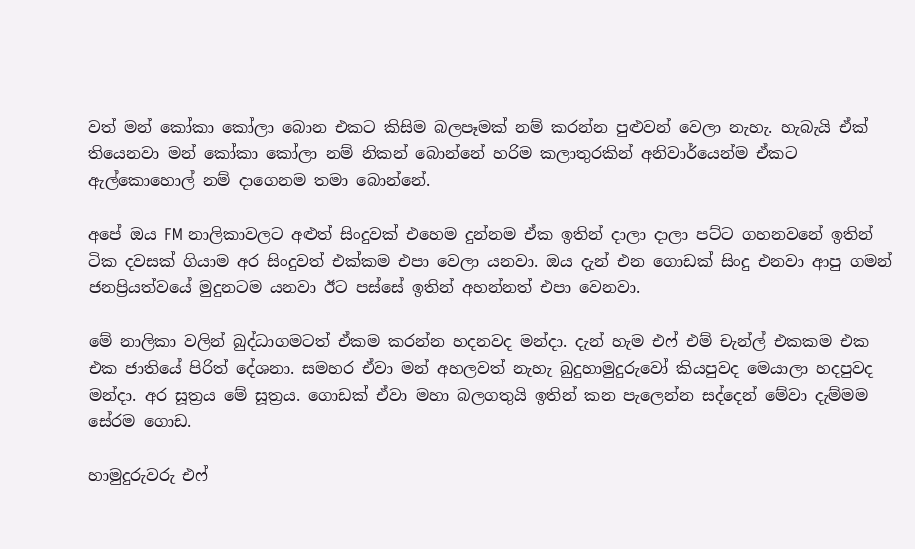වත් මන් කෝකා කෝලා බොන එකට කිසිම බලපෑමක් නම් කරන්න පුළුවන් වෙලා නැහැ. හැබැයි ඒක් තියෙනවා මන් කෝකා කෝලා නම් නිකන් බොන්නේ හරිම කලාතුරකින් අනිවාර්යෙන්ම ඒකට ඇල්කොහොල් නම් දාගෙනම තමා බොන්නේ.

අපේ ඔය FM නාලිකාවලට අළුත් සිංදුවක් එහෙම දුන්නම ඒක ඉතින් දාලා දාලා පට්ට ගහනවනේ ඉතින් ටික දවසක් ගියාම අර සිංදුවත් එක්කම එපා වෙලා යනවා. ඔය දැන් එන ගොඩක් සිංදු එනවා ආපු ගමන් ජනප්‍රියත්වයේ මුදුනටම යනවා ඊට පස්සේ ඉතින් අහන්නත් එපා වෙනවා.

මේ නාලිකා වලින් බුද්ධාගමටත් ඒකම කරන්න හදනවද මන්දා. දැන් හැම එෆ් එම් චැන්ල් එකකම එක එක ජාතියේ පිරිත් දේශනා. සමහර ඒවා මන් අහලවත් නැහැ බුදුහාමුදුරුවෝ කියපුවද මෙයාලා හදපුවද මන්දා. අර සූත්‍රය මේ සූත්‍රය. ගොඩක් ඒවා මහා බලගතුයි ඉතින් කන පැලෙන්න සද්දෙන් මේවා දැම්මම සේරම ගොඩ.

හාමුදුරුවරු එෆ්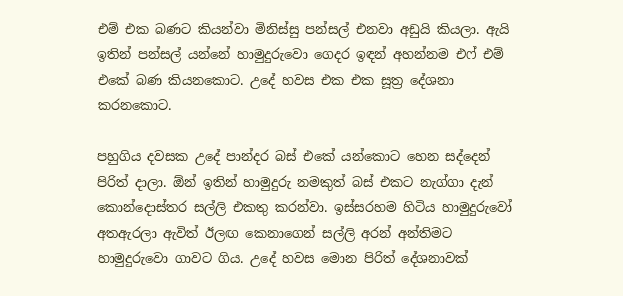එම් එක බණට කියන්වා මිනිස්සු පන්සල් එනවා අඩුයි කියලා. ඇයි ඉතින් පන්සල් යන්නේ හාමුදුරුවො ගෙදර ඉඳන් අහන්නම එෆ් එම් එකේ බණ කියනකොට. උදේ හවස එක එක සූත්‍ර දේශනා කරනකොට.

පහුගිය දවසක උදේ පාන්දර බස් එකේ යන්කොට හෙන සද්දෙන් පිරිත් දාලා. ඕන් ඉතින් හාමුදුරු නමකුත් බස් එකට නැග්ගා දැන් කොන්දොස්තර සල්ලි එකතු කරන්වා. ඉස්සරහම හිටිය හාමුදුරුවෝ අතඇරලා ඇවිත් ඊලඟ කෙනාගෙන් සල්ලි අරන් අන්තිමට හාමුදුරුවො ගාවට ගිය. උදේ හවස මොන පිරිත් දේශනාවක්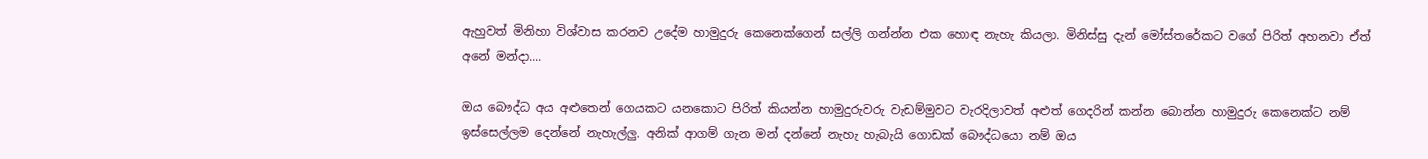ඇහුවත් මිනිහා විශ්වාස කරනව උදේම හාමුදුරු කෙනෙක්ගෙන් සල්ලි ගන්න්න එක හොඳ නැහැ කියලා. මිනිස්සු දැන් මෝස්තරේකට වගේ පිරිත් අහනවා ඒත් අනේ මන්දා....

ඔය බෞද්ධ අය අළුතෙන් ගෙයකට යනකොට පිරිත් කියන්න හාමුදුරුවරු වැඩම්මුවට වැරදිලාවත් අළුත් ගෙදරින් කන්න බොන්න හාමුදුරු කෙනෙක්ට නම් ඉස්සෙල්ලම දෙන්නේ නැහැල්ලු. අනික් ආගම් ගැන මන් දන්නේ නැහැ හැබැයි ගොඩක් බෞද්ධයො නම් ඔය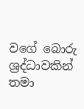වගේ බොරු ශ්‍රද්ධාවකින් තමා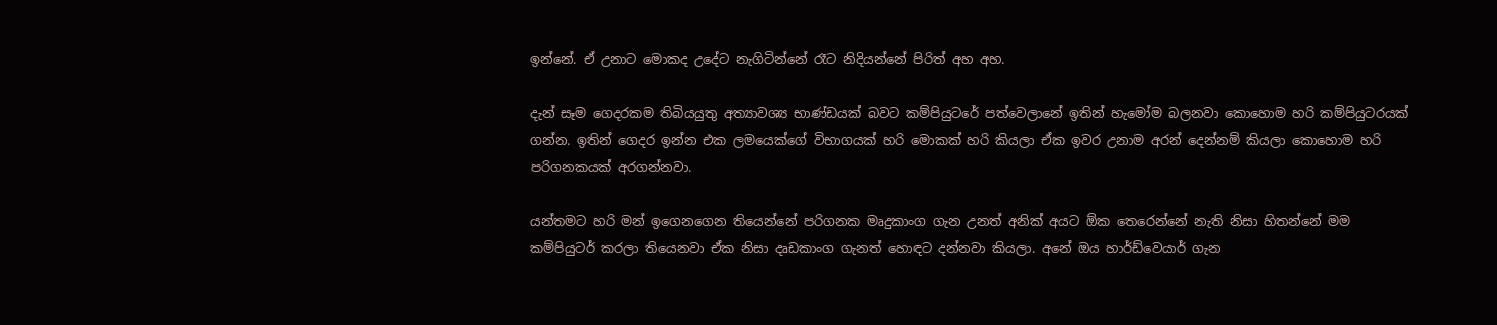ඉන්නේ. ඒ උනාට මොකද උදේට නැගිටින්නේ රෑට නිදියන්නේ පිරිත් අහ අහ.

දැන් සෑම ගෙදරකම තිබියයුතු අත්‍යාවශ්‍ය භාණ්ඩයක් බවට කම්පියුටරේ පත්වෙලානේ ඉතින් හැමෝම බලනවා කොහොම හරි කම්පියුටරයක් ගන්න. ඉතින් ගෙදර ඉන්න එක ලමයෙක්ගේ විභාගයක් හරි මොකක් හරි කියලා ඒක ඉවර උනාම අරන් දෙන්නම් කියලා කොහොම හරි පරිගනකයක් අරගන්නවා.

යන්තමට හරි මන් ඉගෙනගෙන තියෙන්නේ පරිගනක මෘදුකාංග ගැන උනත් අනික් අයට ඕක තෙරෙන්නේ නැති නිසා හිතන්නේ මම කම්පියුටර් කරලා තියෙනවා ඒක නිසා දෘඩකාංග ගැනත් හොඳට දන්නවා කියලා. අනේ ඔය හාර්ඩ්වෙයාර් ගැන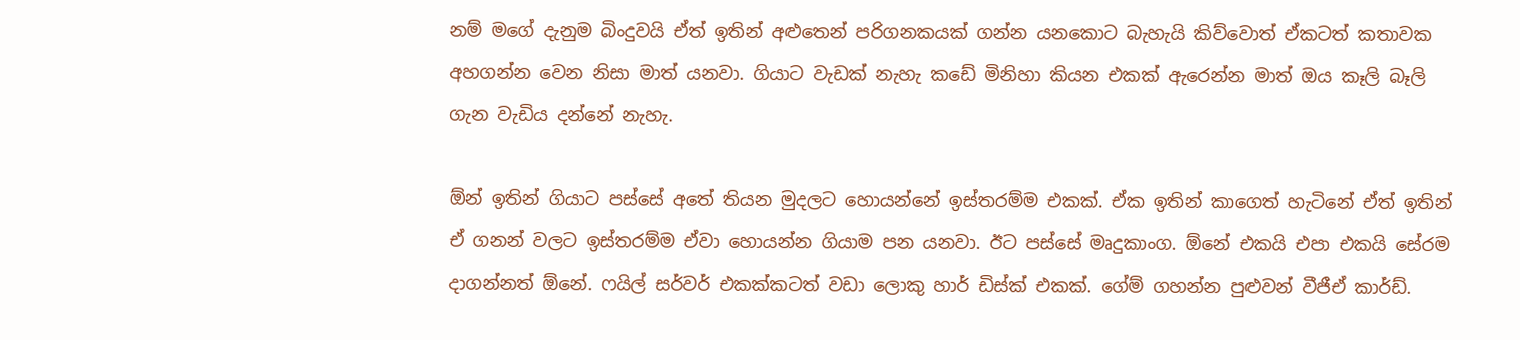නම් මගේ දැනුම බිංදුවයි ඒත් ඉතින් අළුතෙන් පරිගනකයක් ගන්න යනකොට බැහැයි කිව්වොත් ඒකටත් කතාවක අහගන්න වෙන නිසා මාත් යනවා. ගියාට වැඩක් නැහැ කඩේ මිනිහා කියන එකක් ඇරෙන්න මාත් ඔය කෑලි බෑලි ගැන වැඩිය දන්නේ නැහැ.

ඕන් ඉතින් ගියාට පස්සේ අතේ තියන මුදලට හොයන්නේ ඉස්තරම්ම එකක්. ඒක ඉතින් කාගෙත් හැටිනේ ඒත් ඉතින් ඒ ගනන් වලට ඉස්තරම්ම ඒවා හොයන්න ගියාම පන යනවා. ඊට පස්සේ මෘදුකාංග. ඕනේ එකයි එපා එකයි සේරම දාගන්නත් ඕනේ. ෆයිල් සර්වර් එකක්කටත් වඩා ලොකු හාර් ඩිස්ක් එකක්. ගේම් ගහන්න පුළුවන් වීජීඒ කාර්ඩ්.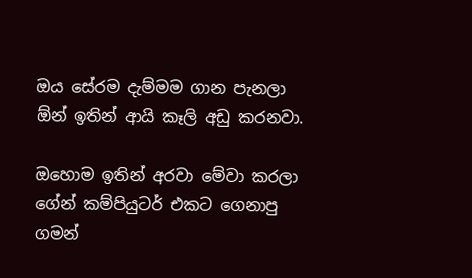ඔය සේරම දැම්මම ගාන පැනලා ඕන් ඉතින් ආයි කෑලි අඩු කරනවා.

ඔහොම ඉතින් අරවා මේවා කරලා ගේන් කම්පියුටර් එකට ගෙනාපු ගමන්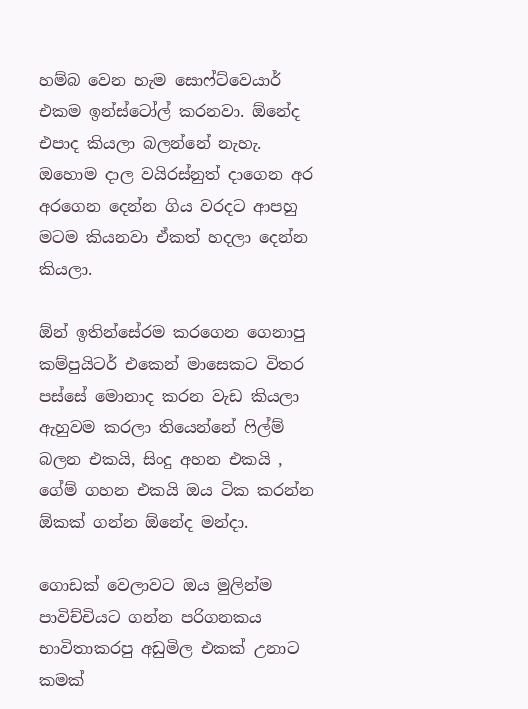හම්බ වෙන හැම සොෆ්ට්වෙයාර් එකම ඉන්ස්ටෝල් කරනවා. ඕනේද එපාද කියලා බලන්නේ නැහැ. ඔහොම දාල වයිරස්නුත් දාගෙන අර අරගෙන දෙන්න ගිය වරදට ආපහු මටම කියනවා ඒකත් හදලා දෙන්න කියලා.

ඕන් ඉතින්සේරම කරගෙන ගෙනාපු කම්පුයිටර් එකෙන් මාසෙකට විතර පස්සේ මොනාද කරන වැඩ කියලා ඇහුවම කරලා තියෙන්නේ ෆිල්ම් බලන එකයි, සිංදු අහන එකයි , ගේම් ගහන එකයි ඔය ටික කරන්න ඕකක් ගන්න ඕනේද මන්දා.

ගොඩක් වෙලාවට ඔය මුලින්ම පාවිච්චියට ගන්න පරිගනකය භාවිතාකරපු අඩුමිල එකක් උනාට කමක්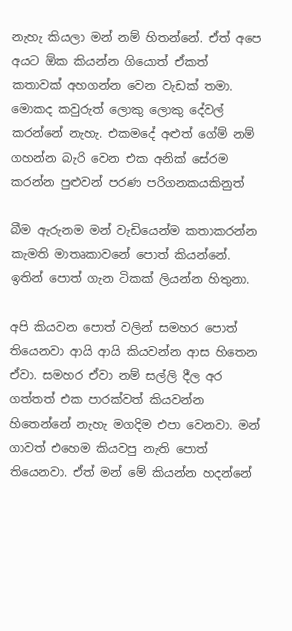නැහැ කියලා මන් නම් හිතන්නේ. ඒත් අපෙ අයට ඕක කියන්න ගියොත් ඒකත් කතාවක් අහගන්න වෙන වැඩක් තමා. මොකද කවුරුත් ලොකු ලොකු දේවල් කරන්නේ නැහැ. එකමදේ අළුත් ගේම් නම් ගහන්න බැරි වෙන එක අනික් සේරම කරන්න පුළුවන් පරණ පරිගනකයකිනුත්

බීම ඇරුනම මන් වැඩියෙන්ම කතාකරන්න කැමති මාතෘකාවනේ පොත් කියන්නේ. ඉතින් පොත් ගැන ටිකක් ලියන්න හිතුනා.

අපි කියවන පොත් වලින් සමහර පොත් තියෙනවා ආයි ආයි කියවන්න ආස හිතෙන ඒවා. සමහර ඒවා නම් සල්ලි දීල අර ගත්තත් එක පාරක්වත් කියවන්න හිතෙන්නේ නැහැ මගදිම එපා වෙනවා. මන් ගාවත් එහෙම කියවපු නැති පොත් තියෙනවා. ඒත් මන් මේ කියන්න හදන්නේ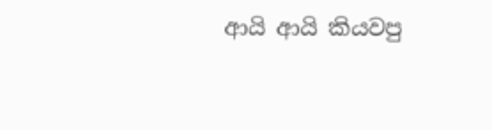ආයි ආයි කියවපු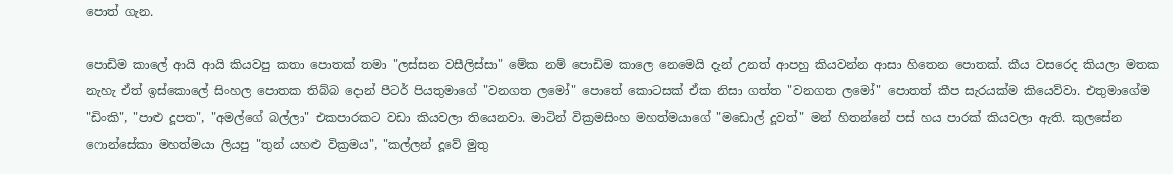පොත් ගැන.

පොඩිම කාලේ ආයි ආයි කියවපු කතා පොතක් තමා "ලස්සන වසීලිස්සා" මේක නම් පොඩිම කාලෙ නෙමෙයි දැන් උනත් ආපහු කියවන්න ආසා හිතෙන පොතක්. කීය වසරෙද කියලා මතක නැහැ ඒත් ඉස්කොලේ සිංහල පොතක තිබ්බ දොන් පීටර් පියතුමාගේ "වනගත ලමෝ" පොතේ කොටසක් ඒක නිසා ගත්ත "වනගත ලමෝ" පොතත් කීප සැරයක්ම කියෙව්වා. එතුමාගේම "ඩිංකි", "පාළු දූපත", "අමල්ගේ බල්ලා" එකපාරකට වඩා කියවලා තියෙනවා. මාටින් වික්‍රමසිංහ මහත්මයාගේ "මඩොල් දූවත්" මන් හිතන්නේ පස් හය පාරක් කියවලා ඇති. කුලසේන ෆොන්සේකා මහත්මයා ලියපු "තුන් යහළු වික්‍රමය", "කල්ලන් දූවේ මුතු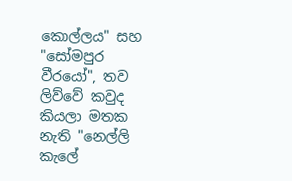කොල්ලය" සහ "සෝමපුර වීරයෝ", තව ලිව්වේ කවුද කියලා මතක නැති "නෙල්ලි කැලේ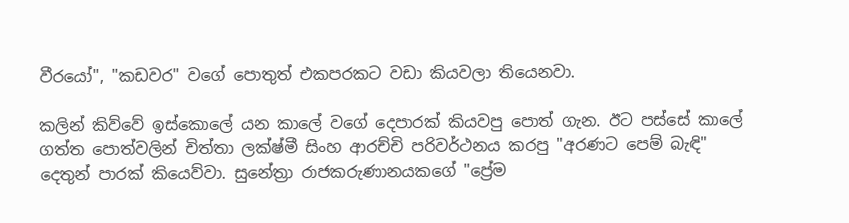වීරයෝ", "කඩවර" වගේ පොතුත් එකපරකට වඩා කියවලා තියෙනවා.

කලින් කිව්වේ ඉස්කොලේ යන කාලේ වගේ දෙපාරක් කියවපු පොත් ගැන. ඊට පස්සේ කාලේ ගත්ත පොත්වලින් චිත්තා ලක්ෂ්මී සිංහ ආරච්චි පරිවර්ථනය කරපු "අරණට පෙම් බැඳි" දෙතුන් පාරක් කියෙව්වා. සුනේත්‍රා රාජකරුණානයකගේ "ප්‍රේම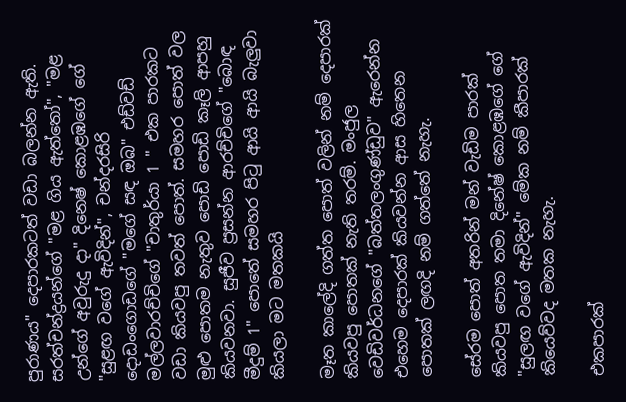පුරාණය" දෙපාරකටත් වඩා බලන්න ඇති. සරත්චන්ද්‍රයන්ගේ "මළ ගිය ඇත්තෝ", "මළ උන්ගේ අවුරුදු දා" දිනෙෂ් කොළඹගේ ගේ "සුළඟ වගේ ඇවිදින්", චන්දරසිරි දොඩංගොඩගේ "මගේ සඳ ඔබ" එඩ්වඩ් මල්ලවාරච්චිගේ "චාතුර්යා 1 " එක පාරකට වඩා කියවපු තවත් පොත්. සමහර පොත් වල මුළු පොතම නැතුව පොඩි පොඩි කෑලි ආපහු කියවනවා. සුජීව ප්‍රසන්න ආරච්චිගේ "බොඳ මීදුම් 1" පොතේ සමහර පිටු ආයි ආයි බැලුවා කියලා මට මතකයි

මෑත කාලේදි ගත්ත පොත් වලින් නම් දෙපාරක් කියවපු පොතක් නැති තරම්. මංජුල වෙඩිවර්ධනගේ "බත්තලංගුණ්ඩුව" ඇරෙන්න එහෙම දෙපාරක් කියවන්න ආස හිතෙන පොතක් ලඟදි නම් ගත්තේ නැහැ.

සේරම පොත් අතරින් මන් වැඩිම පාරක් කියවපු පොත තමා දිනේෂ් කොළඹගේ ගේ "සුලඟ වගේ ඇවිදින්" මේක නම් කීපාරක් කියෙව්වද මතක නැහැ.

එකපාරක්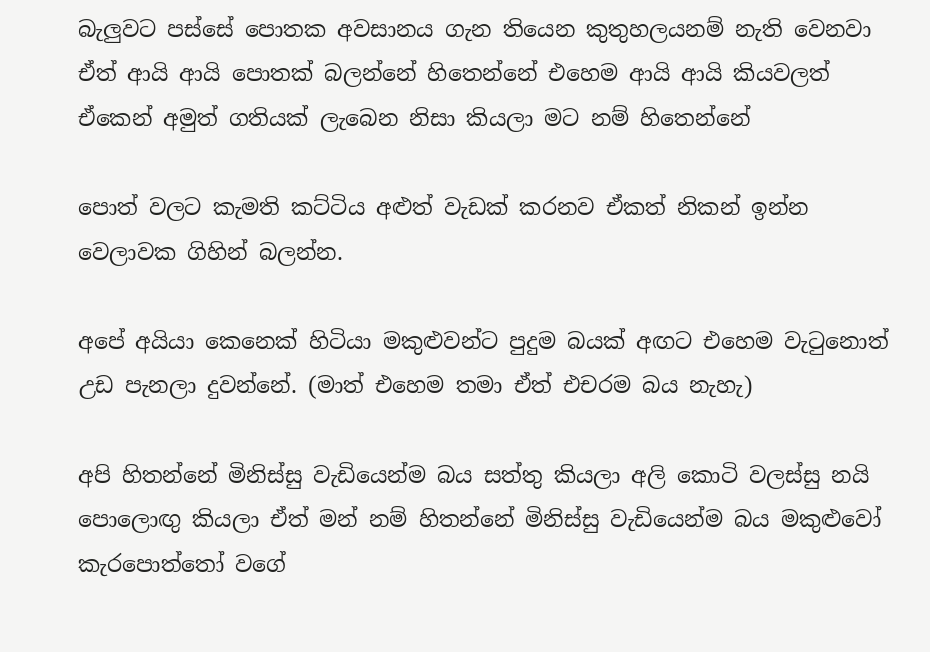බැලුවට පස්සේ පොතක අවසානය ගැන තියෙන කුතුහලයනම් නැති වෙනවා ඒත් ආයි ආයි පොතක් බලන්නේ හිතෙන්නේ එහෙම ආයි ආයි කියවලත් ඒකෙන් අමුත් ගතියක් ලැබෙන නිසා කියලා මට නම් හිතෙන්නේ

පොත් වලට කැමති කට්ටිය අළුත් වැඩක් කරනව ඒකත් නිකන් ඉන්න වෙලාවක ගිහින් බලන්න.

අපේ අයියා කෙනෙක් හිටියා මකුළුවන්ට පුදුම බයක් අඟට එහෙම වැටුනොත් උඩ පැනලා දුවන්නේ. (මාත් එහෙම තමා ඒත් එචරම බය නැහැ)

අපි හිතන්නේ මිනිස්සු වැඩියෙන්ම බය සත්තු කියලා අලි කොටි වලස්සු නයි පොලොඟු කියලා ඒත් මන් නම් හිතන්නේ මිනිස්සු වැඩියෙන්ම බය මකුළුවෝ කැරපොත්තෝ වගේ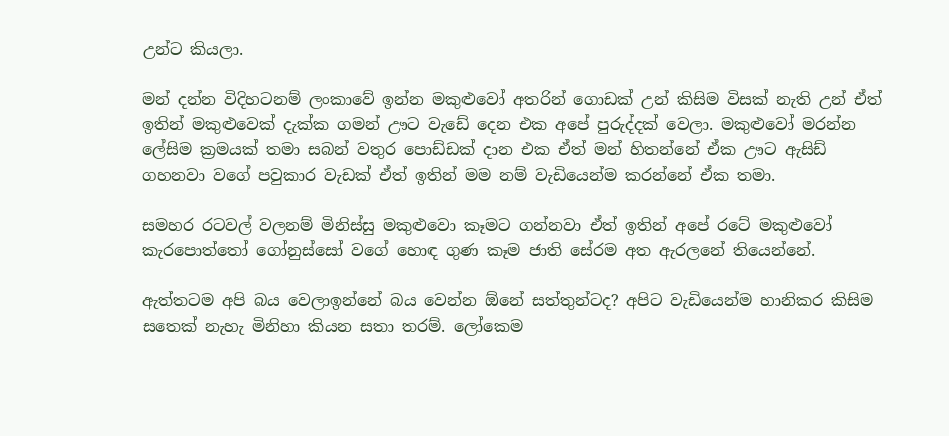උන්ට කියලා.

මන් දන්න විදිහටනම් ලංකාවේ ඉන්න මකුළුවෝ අතරින් ගොඩක් උන් කිසිම විසක් නැති උන් ඒත් ඉතින් මකුළුවෙක් දැක්ක ගමන් ඌට වැඩේ දෙන එක අපේ පුරුද්දක් වෙලා. මකුළුවෝ මරන්න ලේසිම ක්‍රමයක් තමා සබන් වතුර පොඩ්ඩක් දාන එක ඒත් මන් හිතන්නේ ඒක ඌට ඇසිඩ් ගහනවා වගේ පවුකාර වැඩක් ඒත් ඉතින් මම නම් වැඩියෙන්ම කරන්නේ ඒක තමා.

සමහර රටවල් වලනම් මිනිස්සු මකුළුවො කෑමට ගන්නවා ඒත් ඉතින් අපේ රටේ මකුළුවෝ කැරපොත්තෝ ගෝනුස්සෝ වගේ හොඳ ගුණ කෑම ජාති සේරම අත ඇරලනේ තියෙන්නේ.

ඇත්තටම අපි බය වෙලාඉන්නේ බය වෙන්න ඕනේ සත්තුන්ටද? අපිට වැඩියෙන්ම හානිකර කිසිම සතෙක් නැහැ මිනිහා කියන සතා තරම්. ලෝකෙම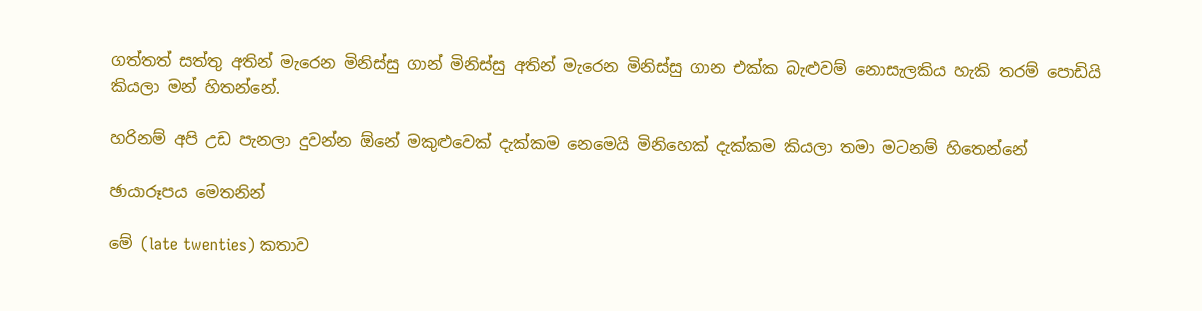ගත්තත් සත්තු අතින් මැරෙන මිනිස්සු ගාන් මිනිස්සු අතින් මැරෙන මිනිස්සු ගාන එක්ක බැළුවම් නොසැලකිය හැකි තරම් පොඩියි කියලා මන් හිතන්නේ.

හරිනම් අපි උඩ පැනලා දුවන්න ඕනේ මකුළුවෙක් දැක්කම නෙමෙයි මිනිහෙක් දැක්කම කියලා තමා මටනම් හිතෙන්නේ

ඡායාරූපය මෙතනින්

මේ (late twenties) කතාව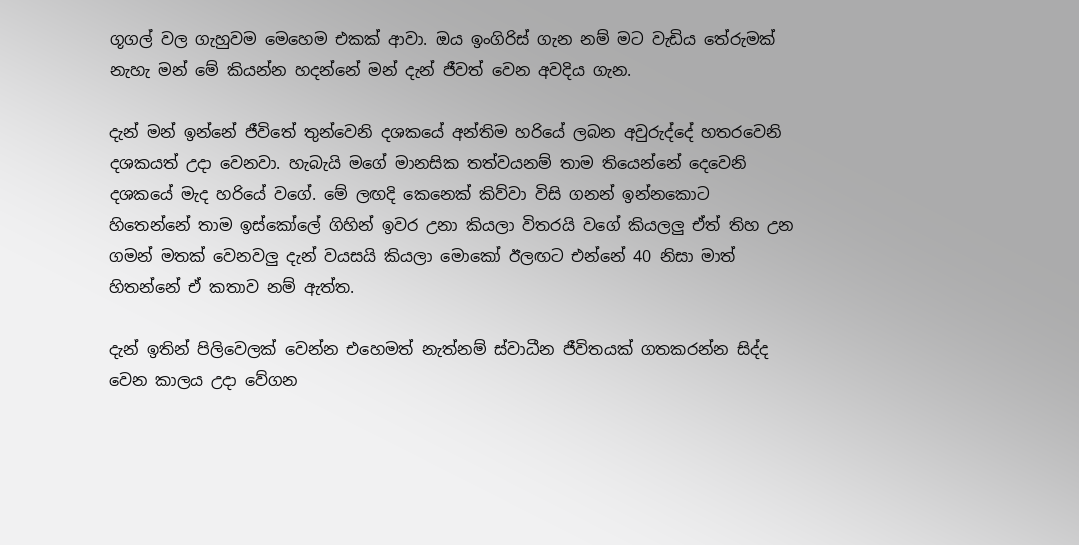ගූගල් වල ගැහුවම මෙහෙම එකක් ආවා. ඔය ඉංගිරිස් ගැන නම් මට වැඩිය තේරුමක් නැහැ මන් මේ කියන්න හදන්නේ මන් දැන් ජීවත් වෙන අවදිය ගැන.

දැන් මන් ඉන්නේ ජීවිතේ තුන්වෙනි දශකයේ අන්තිම හරියේ ලබන අවුරුද්දේ හතරවෙනි දශකයත් උදා වෙනවා. හැබැයි මගේ මානසික තත්වයනම් තාම තියෙන්නේ දෙවෙනි දශකයේ මැද හරියේ වගේ. මේ ලඟදි කෙනෙක් කිව්වා විසි ගනන් ඉන්නකොට හිතෙන්නේ තාම ඉස්කෝලේ ගිහින් ඉවර උනා කියලා විතරයි වගේ කියලලු ඒත් තිහ උන ගමන් මතක් වෙනවලු දැන් වයසයි කියලා මොකෝ ඊලඟට එන්නේ 40 නිසා මාත් හිතන්නේ ඒ කතාව නම් ඇත්ත.

දැන් ඉතින් පිලිවෙලක් වෙන්න එහෙමත් නැත්නම් ස්වාධීන ජීවිතයක් ගතකරන්න සිද්ද වෙන කාලය උදා වේගන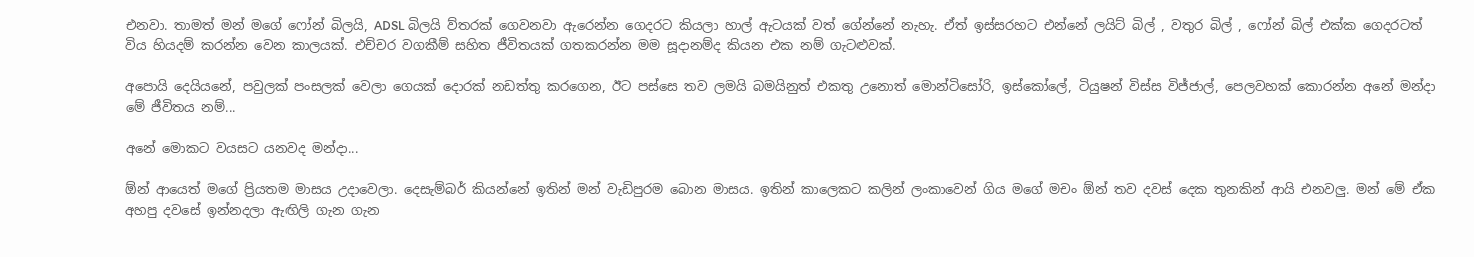එනවා. තාමත් මන් මගේ ෆෝන් බිලයි, ADSL බිලයි ව්තරක් ගෙවනවා ඇරෙන්න ගෙදරට කියලා හාල් ඇටයක් වත් ගේන්නේ නැහැ. ඒත් ඉස්සරහට එන්නේ ලයිට් බිල් , වතුර බිල් , ෆෝන් බිල් එක්ක ගෙදරටත් විය හියදම් කරන්න වෙන කාලයක්. එච්චර වගකීම් සහිත ජීවිතයක් ගතකරන්න මම සූදානම්ද කියන එක නම් ගැටළුවක්.

අපොයි දෙයියනේ, පවුලක් පංසලක් වෙලා ගෙයක් දොරක් නඩත්තු කරගෙන, ඊට පස්සෙ තව ලමයි බමයිනුත් එකතු උනොත් මොන්ටිසෝරි, ඉස්කෝලේ, ටියුෂන් විස්ස විජ්ජාල්, පෙලවහක් කොරන්න අනේ මන්දා මේ ජීවිතය නම්...

අනේ මොකට වයසට යනවද මන්දා...

ඕන් ආයෙත් මගේ ප්‍රියතම මාසය උදාවෙලා. දෙසැම්බර් කියන්නේ ඉතින් මන් වැඩිපුරම බොන මාසය. ඉතින් කාලෙකට කලින් ලංකාවෙන් ගිය මගේ මචං ඕන් තව දවස් දෙක තුනකින් ආයි එනවලු. මන් මේ ඒක අහපු දවසේ ඉන්නදලා ඇඟිලි ගැන ගැන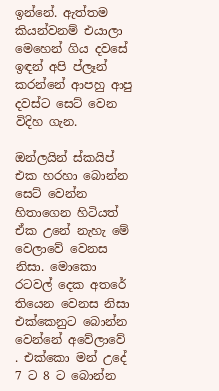ඉන්නේ. ඇත්තම කියන්වනම් එයාලා මෙහෙන් ගිය දවසේ ඉඳන් අපි ප්ලෑන් කරන්නේ ආපහු ආපු දවස්ට සෙට් වෙන විදිහ ගැන.

ඔන්ලයින් ස්කයිප් එක හරහා බොන්න සෙට් වෙන්න හිතාගෙන හිටියත් ඒක උනේ නැහැ මේ වෙලාවේ වෙනස නිසා. මොකො රටවල් දෙක අතරේ තියෙන වෙනස නිසා එක්කෙනුට බොන්න වෙන්නේ අවේලාවේ . එක්කො මන් උදේ 7 ට 8 ට බොන්න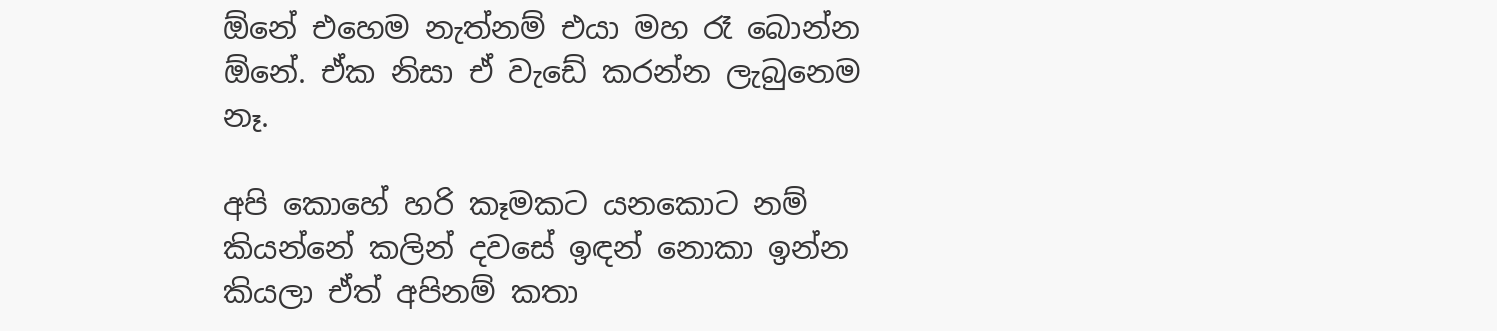ඕනේ එහෙම නැත්නම් එයා මහ රෑ බොන්න ඕනේ. ඒක නිසා ඒ වැඩේ කරන්න ලැබුනෙම නෑ.

අපි කොහේ හරි කෑමකට යනකොට නම් කියන්නේ කලින් දවසේ ඉඳන් නොකා ඉන්න කියලා ඒත් අපිනම් කතා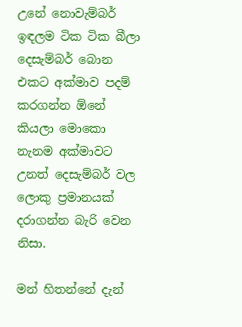උනේ නොවැම්බර් ඉඳලම ටික ටික බීලා දෙසැම්බර් බොන එකට අක්මාව පදම් කරගන්න ඕනේ කියලා මොකො නැනම අක්මාවට උනත් දෙසැම්බර් වල ලොකු ප්‍රමානයක් දරාගන්න බැරි වෙන නිසා.

මන් හිතන්නේ දැන්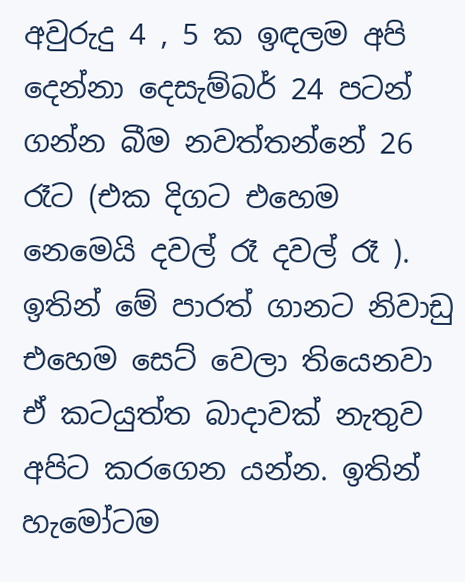අවුරුදු 4 , 5 ක ඉඳලම අපි දෙන්නා දෙසැම්බර් 24 පටන් ගන්න බීම නවත්තන්නේ 26 රෑට (එක දිගට එහෙම නෙමෙයි දවල් රෑ දවල් රෑ ). ඉතින් මේ පාරත් ගානට නිවාඩු එහෙම සෙට් වෙලා තියෙනවා ඒ කටයුත්ත බාදාවක් නැතුව අපිට කරගෙන යන්න. ඉතින් හැමෝටම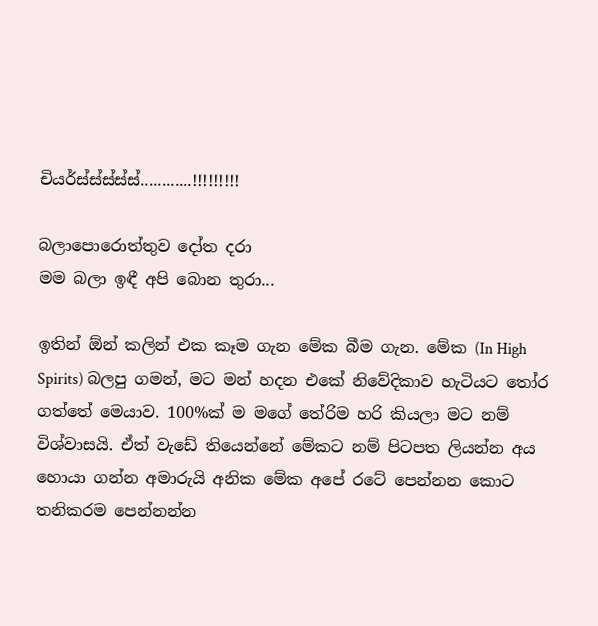චියර්ස්ස්ස්ස්ස්............!!!!!!!!!

බලාපොරොත්තුව දෝත දරා
මම බලා ඉඳී අපි බොන තුරා...

ඉතින් ඕන් කලින් එක කෑම ගැන මේක බීම ගැන. මේක (In High Spirits) බලපු ගමන්, මට මන් හදන එකේ නිවේදිකාව හැටියට තෝර ගත්තේ මෙයාව. 100%ක් ම මගේ තේරිම හරි කියලා මට නම් විශ්වාසයි. ඒත් වැඩේ තියෙන්නේ මේකට නම් පිටපත ලියන්න අය හොයා ගන්න අමාරුයි අනික මේක අපේ රටේ පෙන්නන කොට තනිකරම පෙන්නන්න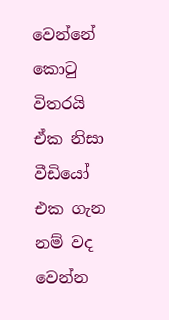වෙන්නේ කොටු විතරයි ඒක නිසා වීඩියෝ එක ගැන නම් වද වෙන්න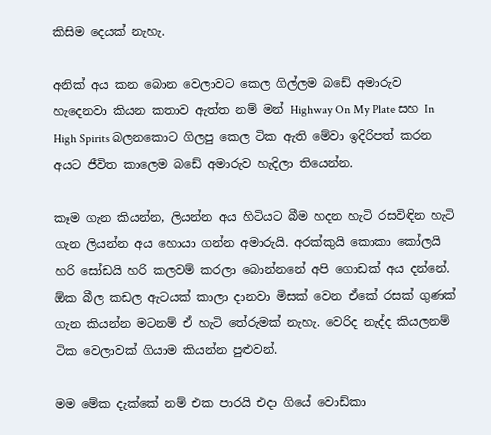කිසිම දෙයක් නැහැ.

අනික් අය කන බොන වෙලාවට කෙල ගිල්ලම බඩේ අමාරුව හැදෙනවා කියන කතාව ඇත්ත නම් මන් Highway On My Plate සහ In High Spirits බලනකොට ගිලපු කෙල ටික ඇති මේවා ඉදිරිපත් කරන අයට ජීවිත කාලෙම බඩේ අමාරුව හැදිලා තියෙන්න.

කෑම ගැන කියන්න, ලියන්න අය හිටියට බීම හදන හැටි රසවිඳින හැටි ගැන ලියන්න අය හොයා ගන්න අමාරුයි. අරක්කුයි කොකා කෝලයි හරි සෝඩයි හරි කලවම් කරලා බොන්නනේ අපි ගොඩක් අය දන්නේ. ඕක බීල කඩල ඇටයක් කාලා දානවා මිසක් වෙන ඒකේ රසක් ගුණක් ගැන කියන්න මටනම් ඒ හැටි තේරුමක් නැහැ. වෙරිද නැද්ද කියලනම් ටික වෙලාවක් ගියාම කියන්න පුළුවන්.

මම මේක දැක්කේ නම් එක පාරයි එදා ගියේ වොඩ්කා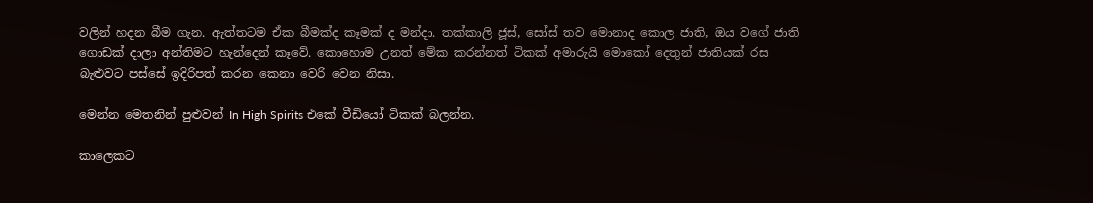වලින් හදන බීම ගැන. ඇත්තටම ඒක බීමක්ද කෑමක් ද මන්දා. තක්කාලි ජූස්, සෝස් තව මොනාද කොල ජාති, ඔය වගේ ජාති ගොඩක් දාලා අන්තිමට හැන්දෙන් කෑවේ. කොහොම උනත් මේක කරන්නත් ටිකක් අමාරුයි මොකෝ දෙතුන් ජාතියක් රස බැළුවට පස්සේ ඉදිරිපත් කරන කෙනා වෙරි වෙන නිසා.

මෙන්න මෙතනින් පුළුවන් In High Spirits එකේ වීඩියෝ ටිකක් බලන්න.

කාලෙකට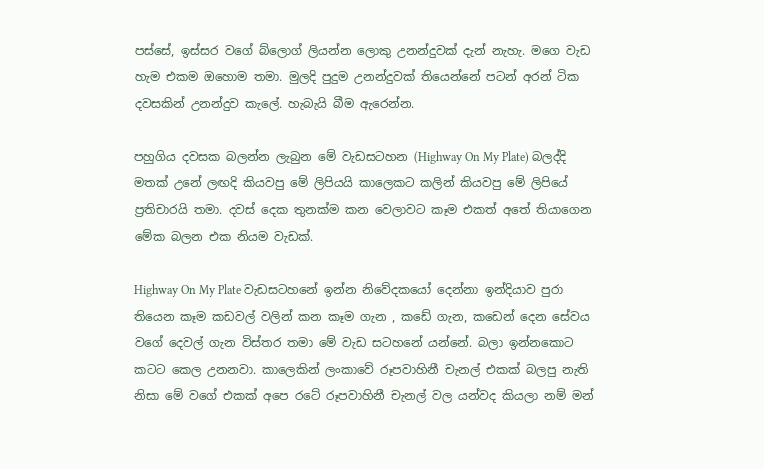පස්සේ, ඉස්සර වගේ බ්ලොග් ලියන්න ලොකු උනන්දුවක් දැන් නැහැ. මගෙ වැඩ හැම එකම ඔහොම තමා. මුලදි පුදුම උනන්දුවක් තියෙන්නේ පටන් අරන් ටික දවසකින් උනන්දුව කැලේ. හැබැයි බීම ඇරෙන්න.

පහුගිය දවසක බලන්න ලැබුන මේ වැඩසටහන (Highway On My Plate) බලද්දි මතක් උනේ ලඟදි කියවපු මේ ලිපියයි කාලෙකට කලින් කියවපු මේ ලිපියේ ප්‍රතිචාරයි තමා. දවස් දෙක තුනක්ම කන වෙලාවට කෑම එකත් අතේ තියාගෙන මේක බලන එක නියම වැඩක්.

Highway On My Plate වැඩසටහනේ ඉන්න නිවේදකයෝ දෙන්නා ඉන්දියාව පුරා තියෙන කෑම කඩවල් වලින් කන කෑම ගැන , කඩේ ගැන, කඩෙන් දෙන සේවය වගේ දෙවල් ගැන විස්තර තමා මේ වැඩ සටහනේ යන්නේ. බලා ඉන්නකොට කටට කෙල උනනවා. කාලෙකින් ලංකාවේ රූපවාහිනී චැනල් එකක් බලපු නැති නිසා මේ වගේ එකක් අපෙ රටේ රූපවාහිනී චැනල් වල යන්වද කියලා නම් මන්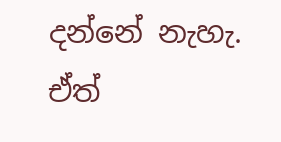දන්නේ නැහැ. ඒත්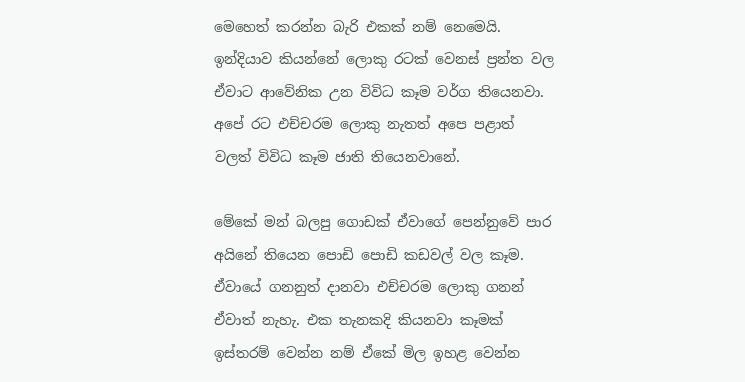මෙහෙත් කරන්න බැරි එකක් නම් නෙමෙයි. ඉන්දියාව කියන්නේ ලොකු රටක් වෙනස් ප්‍රන්ත වල ඒවාට ආවේනික උන විවිධ කෑම වර්ග තියෙනවා. අපේ රට එච්චරම ලොකු නැතත් අපෙ පළාත් වලත් විවිධ කෑම ජාති තියෙනවානේ.

මේකේ මන් බලපු ගොඩක් ඒවාගේ පෙන්නුවේ පාර අයිනේ තියෙන පොඩි පොඩි කඩවල් වල කෑම. ඒවායේ ගනනුත් දානවා එච්චරම ලොකු ගනන් ඒවාත් නැහැ. එක තැනකදි කියනවා කෑමක් ඉස්තරම් වෙන්න නම් ඒකේ මිල ඉහළ වෙන්න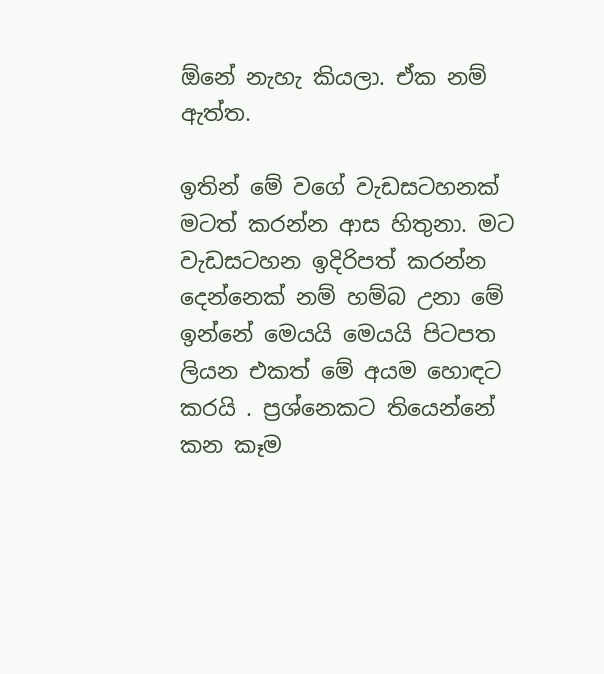ඕනේ නැහැ කියලා. ඒක නම් ඇත්ත.

ඉතින් මේ වගේ වැඩසටහනක් මටත් කරන්න ආස හිතුනා. මට වැඩසටහන ඉදිරිපත් කරන්න දෙන්නෙක් නම් හම්බ උනා මේ ඉන්නේ මෙයයි මෙයයි පිටපත ලියන එකත් මේ අයම හොඳට කරයි . ප්‍රශ්නෙකට තියෙන්නේ කන කෑම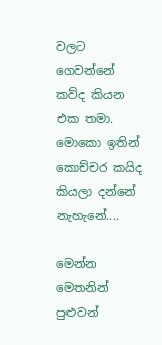වලට ගෙවන්නේ කව්ද කියන එක තමා. මොකො ඉතින් කොච්චර කයිද කියලා දන්නේ නැහැනේ....

මෙන්න මෙතනින් පුළුවන්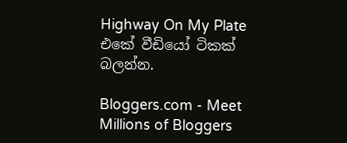Highway On My Plate එකේ වීඩියෝ ටිකක් බලන්න.

Bloggers.com - Meet Millions of Bloggers